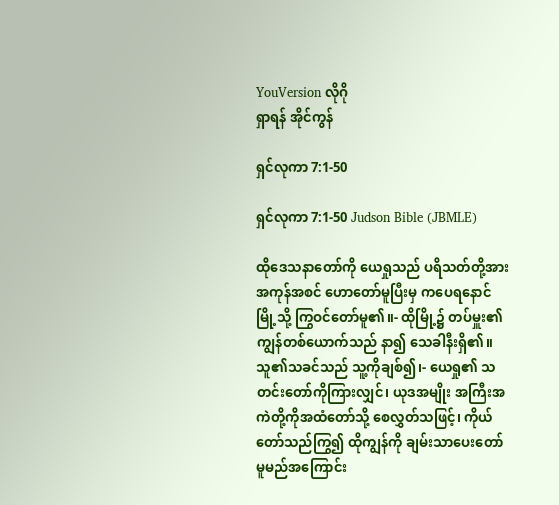YouVersion လိုဂို
ရှာရန် အိုင်ကွန်

ရှင်လုကာ 7:1-50

ရှင်လုကာ 7:1-50 Judson Bible (JBMLE)

ထိုဒေသနာတော်ကို ယေရှုသည် ပရိသတ်တို့အား အကုန်အစင် ဟောတော်မူပြီးမှ ကပေရနောင်မြို့သို့ ကြွဝင်တော်မူ၏။- ထိုမြို့၌ တပ်မှူး၏ကျွန်တစ်ယောက်သည် နာ၍ သေခါနီးရှိ၏။ သူ၏သခင်သည် သူ့ကိုချစ်၍၊- ယေရှု၏ သတင်းတော်ကိုကြားလျှင်၊ ယုဒအမျိုး အကြီးအကဲတို့ကိုအထံတော်သို့ စေလွှတ်သဖြင့်၊ ကိုယ်တော်သည်ကြွ၍ ထိုကျွန်ကို ချမ်းသာပေးတော်မူမည်အကြောင်း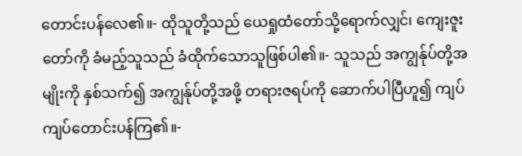တောင်းပန်လေ၏။- ထိုသူတို့သည် ယေရှုထံတော်သို့ရောက်လျှင်၊ ကျေးဇူးတော်ကို ခံမည့်သူသည် ခံထိုက်သောသူဖြစ်ပါ၏။- သူသည် အကျွန်ုပ်တို့အမျိုးကို နှစ်သက်၍ အကျွန်ုပ်တို့အဖို့ တရားဇရပ်ကို ဆောက်ပါပြီဟူ၍ ကျပ်ကျပ်တောင်းပန်ကြ၏။-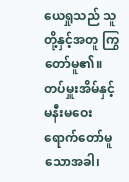ယေရှုသည် သူတို့နှင့်အတူ ကြွတော်မူ၏။ တပ်မှူးအိမ်နှင့် မနီးမဝေးရောက်တော်မူသောအခါ၊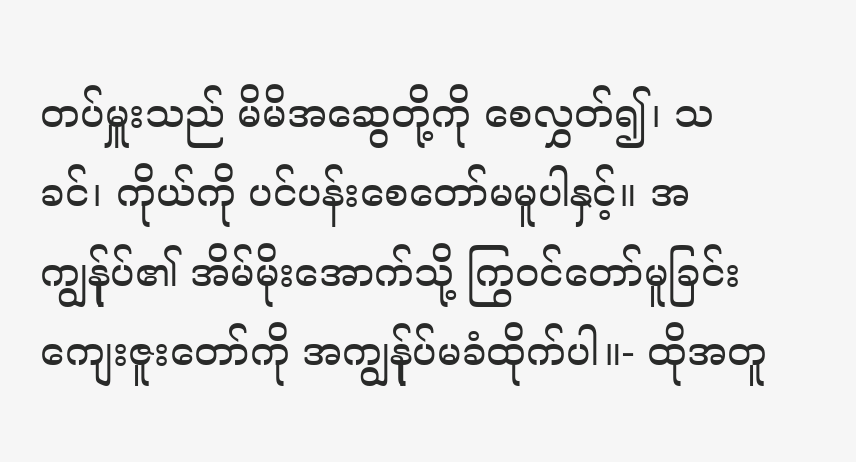တပ်မှူးသည် မိမိအဆွေတို့ကို စေလွှတ်၍၊ သခင်၊ ကိုယ်ကို ပင်ပန်းစေတော်မမူပါနှင့်။ အကျွန်ုပ်၏ အိမ်မိုးအောက်သို့ ကြွဝင်တော်မူခြင်း ကျေးဇူးတော်ကို အကျွန်ုပ်မခံထိုက်ပါ။- ထိုအတူ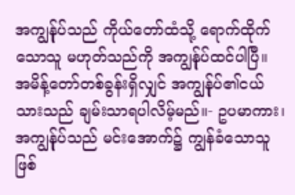အကျွန်ုပ်သည် ကိုယ်တော်ထံသို့ ရောက်ထိုက်သောသူ မဟုတ်သည်ကို အကျွန်ုပ်ထင်ပါပြီ။ အမိန့်တော်တစ်ခွန်းရှိလျှင် အကျွန်ုပ်၏ငယ်သားသည် ချမ်းသာရပါလိမ့်မည်။- ဥပမာကား၊ အကျွန်ုပ်သည် မင်းအောက်၌ ကျွန်ခံသောသူဖြစ်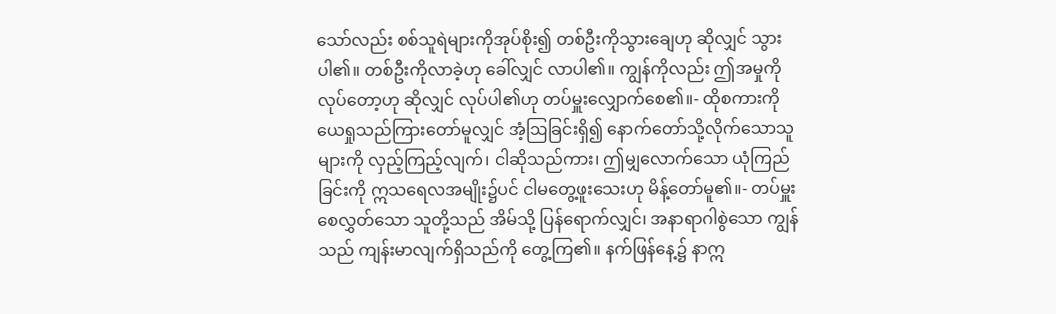သော်လည်း စစ်သူရဲများကိုအုပ်စိုး၍ တစ်ဦးကိုသွားချေဟု ဆိုလျှင် သွားပါ၏။ တစ်ဦးကိုလာခဲ့ဟု ခေါ်လျှင် လာပါ၏။ ကျွန်ကိုလည်း ဤအမှုကိုလုပ်တော့ဟု ဆိုလျှင် လုပ်ပါ၏ဟု တပ်မှူးလျှောက်စေ၏။- ထိုစကားကို ယေရှုသည်ကြားတော်မူလျှင် အံ့ဩခြင်းရှိ၍ နောက်တော်သို့လိုက်သောသူများကို လှည့်ကြည့်လျက်၊ ငါဆိုသည်ကား၊ ဤမျှလောက်သော ယုံကြည်ခြင်းကို ဣသရေလအမျိုး၌ပင် ငါမတွေ့ဖူးသေးဟု မိန့်တော်မူ၏။- တပ်မှူးစေလွှတ်သော သူတို့သည် အိမ်သို့ ပြန်ရောက်လျှင်၊ အနာရာဂါစွဲသော ကျွန်သည် ကျန်းမာလျက်ရှိသည်ကို တွေ့ကြ၏။ နက်ဖြန်နေ့၌ နာဣ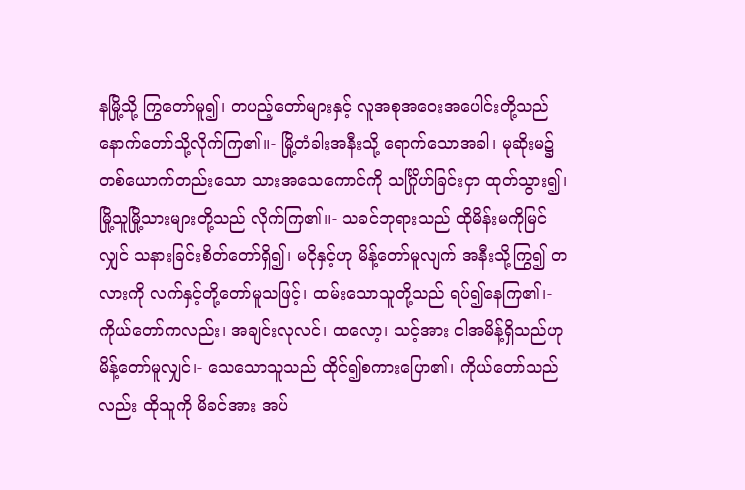နမြို့သို့ ကြွတော်မူ၍၊ တပည့်တော်များနှင့် လူအစုအဝေးအပေါင်းတို့သည် နောက်တော်သို့လိုက်ကြ၏။- မြို့တံခါးအနီးသို့ ရောက်သောအခါ၊ မုဆိုးမ၌ တစ်ယောက်တည်းသော သားအသေကောင်ကို သင်္ဂြိုဟ်ခြင်းငှာ ထုတ်သွား၍၊ မြို့သူမြို့သားများတို့သည် လိုက်ကြ၏။- သခင်ဘုရားသည် ထိုမိန်းမကိုမြင်လျှင် သနားခြင်းစိတ်တော်ရှိ၍၊ မငိုနှင့်ဟု မိန့်တော်မူလျက် အနီးသို့ကြွ၍ တလားကို လက်နှင့်တို့တော်မူသဖြင့်၊ ထမ်းသောသူတို့သည် ရပ်၍နေကြ၏၊- ကိုယ်တော်ကလည်း၊ အချင်းလုလင်၊ ထလော့၊ သင့်အား ငါအမိန့်ရှိသည်ဟု မိန့်တော်မူလျှင်၊- သေသောသူသည် ထိုင်၍စကားပြော၏၊ ကိုယ်တော်သည်လည်း ထိုသူကို မိခင်အား အပ်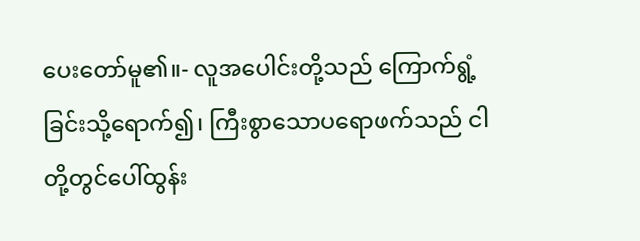ပေးတော်မူ၏။- လူအပေါင်းတို့သည် ကြောက်ရွံ့ခြင်းသို့ရောက်၍၊ ကြီးစွာသောပရောဖက်သည် ငါတို့တွင်ပေါ်ထွန်း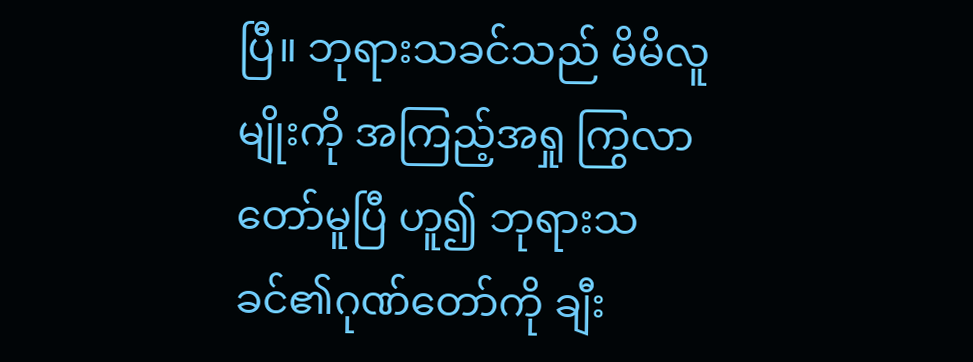ပြီ။ ဘုရားသခင်သည် မိမိလူမျိုးကို အကြည့်အရှု ကြွလာတော်မူပြီ ဟူ၍ ဘုရားသခင်၏ဂုဏ်တော်ကို ချီး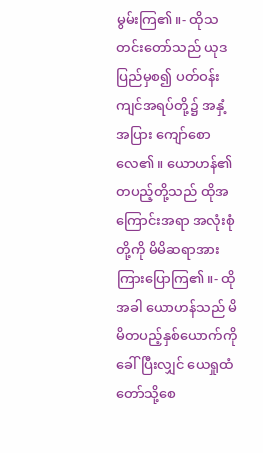မွမ်းကြ၏။- ထိုသတင်းတော်သည် ယုဒပြည်မှစ၍ ပတ်ဝန်းကျင်အရပ်တို့၌ အနှံ့အပြား ကျော်စောလေ၏။ ယောဟန်၏ တပည့်တို့သည် ထိုအကြောင်းအရာ အလုံးစုံတို့ကို မိမိဆရာအား ကြားပြောကြ၏။- ထိုအခါ ယောဟန်သည် မိမိတပည့်နှစ်ယောက်ကို ခေါ်ပြီးလျှင် ယေရှုထံတော်သို့စေ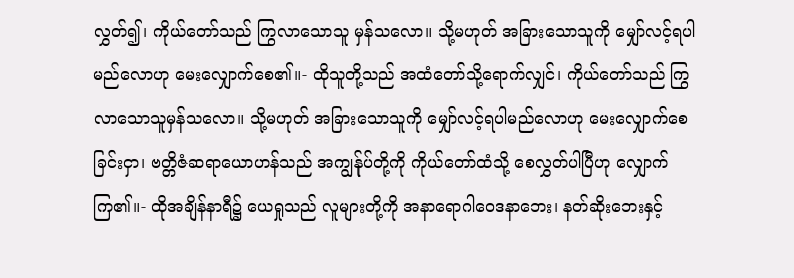လွှတ်၍၊ ကိုယ်တော်သည် ကြွလာသောသူ မှန်သလော။ သို့မဟုတ် အခြားသောသူကို မျှော်လင့်ရပါမည်လောဟု မေးလျှောက်စေ၏။- ထိုသူတို့သည် အထံတော်သို့ရောက်လျှင်၊ ကိုယ်တော်သည် ကြွလာသောသူမှန်သလော။ သို့မဟုတ် အခြားသောသူကို မျှော်လင့်ရပါမည်လောဟု မေးလျှောက်စေခြင်းငှာ၊ ဗတ္တိဇံဆရာယောဟန်သည် အကျွန်ုပ်တို့ကို ကိုယ်တော်ထံသို့ စေလွှတ်ပါပြီဟု လျှောက်ကြ၏။- ထိုအချိန်နာရီ၌ ယေရှုသည် လူများတို့ကို အနာရောဂါဝေဒနာဘေး၊ နတ်ဆိုးဘေးနှင့်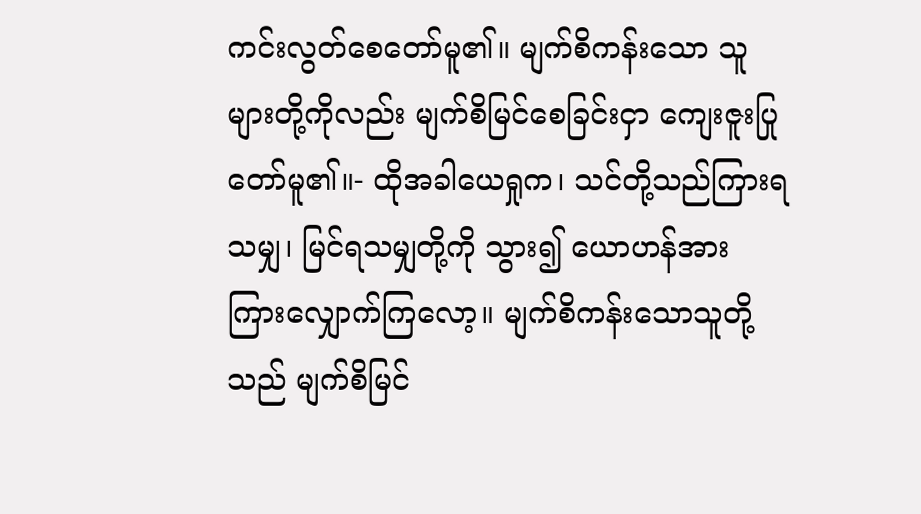ကင်းလွတ်စေတော်မူ၏။ မျက်စိကန်းသော သူများတို့ကိုလည်း မျက်စိမြင်စေခြင်းငှာ ကျေးဇူးပြုတော်မူ၏။- ထိုအခါယေရှုက၊ သင်တို့သည်ကြားရသမျှ၊ မြင်ရသမျှတို့ကို သွား၍ ယောဟန်အား ကြားလျှောက်ကြလော့။ မျက်စိကန်းသောသူတို့သည် မျက်စိမြင်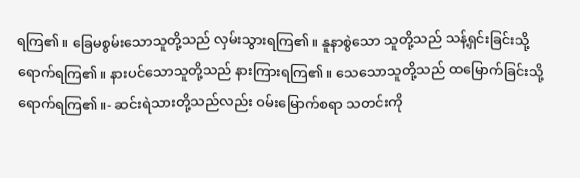ရကြ၏။ ခြေမစွမ်းသောသူတို့သည် လှမ်းသွားရကြ၏။ နူနာစွဲသော သူတို့သည် သန့်ရှင်းခြင်းသို့ ရောက်ရကြ၏။ နားပင်သောသူတို့သည် နားကြားရကြ၏။ သေသောသူတို့သည် ထမြောက်ခြင်းသို့ ရောက်ရကြ၏။- ဆင်းရဲသားတို့သည်လည်း ဝမ်းမြောက်စရာ သတင်းကို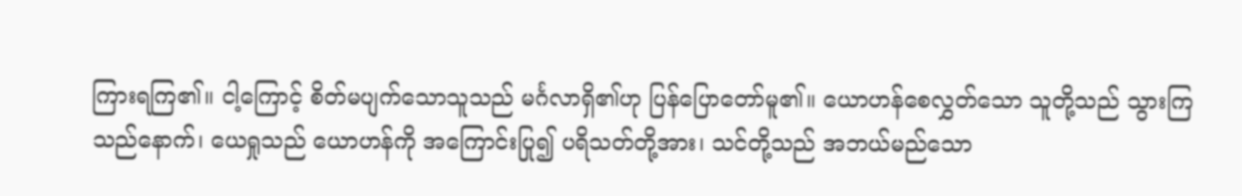ကြားရကြ၏။ ငါ့ကြောင့် စိတ်မပျက်သောသူသည် မင်္ဂလာရှိ၏ဟု ပြန်ပြောတော်မူ၏။ ယောဟန်စေလွှတ်သော သူတို့သည် သွားကြသည်နောက်၊ ယေရှုသည် ယောဟန်ကို အကြောင်းပြု၍ ပရိသတ်တို့အား၊ သင်တို့သည် အဘယ်မည်သော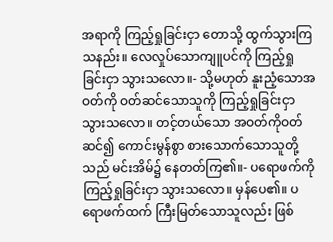အရာကို ကြည့်ရှုခြင်းငှာ တောသို့ ထွက်သွားကြသနည်း။ လေလှုပ်သောကျူပင်ကို ကြည့်ရှုခြင်းငှာ သွားသလော။- သို့မဟုတ် နူးညံ့သောအဝတ်ကို ဝတ်ဆင်သောသူကို ကြည့်ရှုခြင်းငှာ သွားသလော။ တင့်တယ်သော အဝတ်ကိုဝတ်ဆင်၍ ကောင်းမွန်စွာ စားသောက်သောသူတို့သည် မင်းအိမ်၌ နေတတ်ကြ၏။- ပရောဖက်ကို ကြည့်ရှုခြင်းငှာ သွားသလော။ မှန်ပေ၏။ ပရောဖက်ထက် ကြီးမြတ်သောသူလည်း ဖြစ်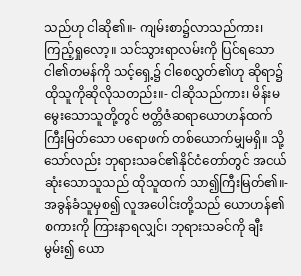သည်ဟု ငါဆို၏။- ကျမ်းစာ၌လာသည်ကား၊ ကြည့်ရှုလော့။ သင်သွားရာလမ်းကို ပြင်ရသော ငါ၏တမန်ကို သင့်ရှေ့၌ ငါစေလွှတ်၏ဟု ဆိုရာ၌ ထိုသူကိုဆိုလိုသတည်း။- ငါဆိုသည်ကား၊ မိန်းမမွေးသောသူတို့တွင် ဗတ္တိဇံဆရာယောဟန်ထက် ကြီးမြတ်သော ပရောဖက် တစ်ယောက်မျှမရှိ။ သို့သော်လည်း ဘုရားသခင်၏နိုင်ငံတော်တွင် အငယ်ဆုံးသောသူသည် ထိုသူထက် သာ၍ကြီးမြတ်၏။- အခွန်ခံသူမှစ၍ လူအပေါင်းတို့သည် ယောဟန်၏စကားကို ကြားနာရလျှင်၊ ဘုရားသခင်ကို ချီးမွမ်း၍ ယော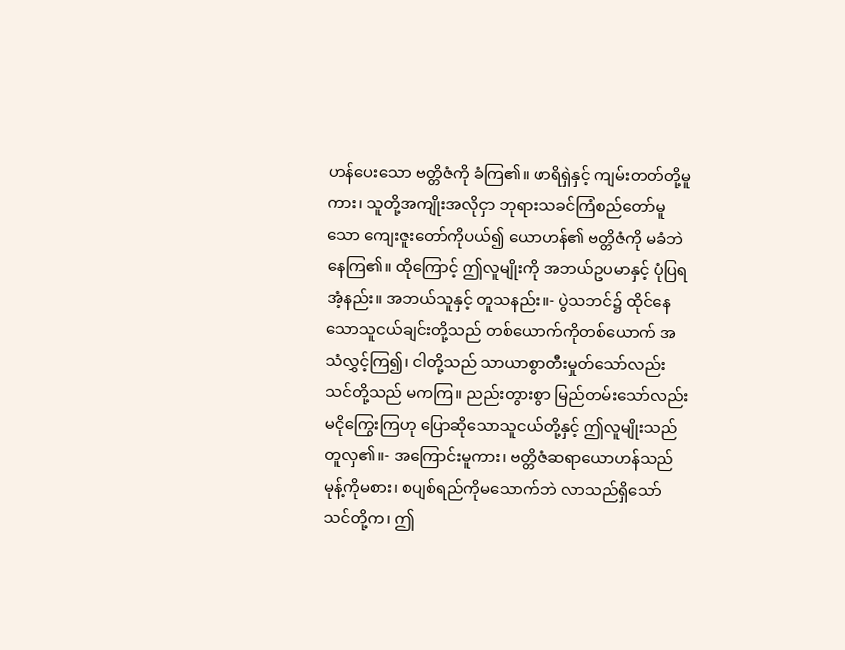ဟန်ပေးသော ဗတ္တိဇံကို ခံကြ၏။ ဖာရိရှဲနှင့် ကျမ်းတတ်တို့မူကား၊ သူတို့အကျိုးအလိုငှာ ဘုရားသခင်ကြံစည်တော်မူသော ကျေးဇူးတော်ကိုပယ်၍ ယောဟန်၏ ဗတ္တိဇံကို မခံဘဲနေကြ၏။ ထိုကြောင့် ဤလူမျိုးကို အဘယ်ဥပမာနှင့် ပုံပြရအံ့နည်း။ အဘယ်သူနှင့် တူသနည်း။- ပွဲသဘင်၌ ထိုင်နေသောသူငယ်ချင်းတို့သည် တစ်ယောက်ကိုတစ်ယောက် အသံလွှင့်ကြ၍၊ ငါတို့သည် သာယာစွာတီးမှုတ်သော်လည်း သင်တို့သည် မကကြ။ ညည်းတွားစွာ မြည်တမ်းသော်လည်း မငိုကြွေးကြဟု ပြောဆိုသောသူငယ်တို့နှင့် ဤလူမျိုးသည် တူလှ၏။- အကြောင်းမူကား၊ ဗတ္တိဇံဆရာယောဟန်သည် မုန့်ကိုမစား၊ စပျစ်ရည်ကိုမသောက်ဘဲ လာသည်ရှိသော် သင်တို့က၊ ဤ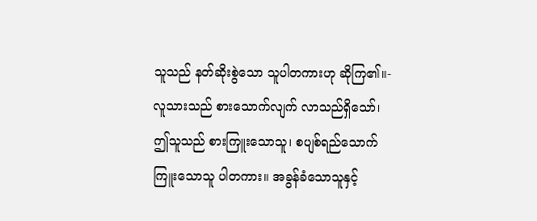သူသည် နတ်ဆိုးစွဲသော သူပါတကားဟု ဆိုကြ၏။- လူသားသည် စားသောက်လျက် လာသည်ရှိသော်၊ ဤသူသည် စားကြူးသောသူ၊ စပျစ်ရည်သောက်ကြူးသောသူ ပါတကား။ အခွန်ခံသောသူနှင့်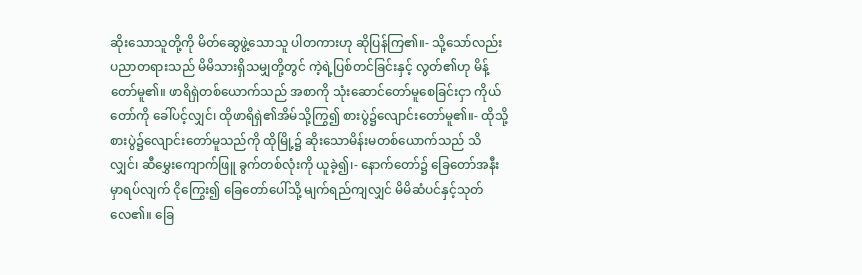ဆိုးသောသူတို့ကို မိတ်ဆွေဖွဲ့သောသူ ပါတကားဟု ဆိုပြန်ကြ၏။- သို့သော်လည်း ပညာတရားသည် မိမိသားရှိသမျှတို့တွင် ကဲ့ရဲ့ပြစ်တင်ခြင်းနှင့် လွတ်၏ဟု မိန့်တော်မူ၏။ ဖာရိရှဲတစ်ယောက်သည် အစာကို သုံးဆောင်တော်မူစေခြင်းငှာ ကိုယ်တော်ကို ခေါ်ပင့်လျှင်၊ ထိုဖာရိရှဲ၏အိမ်သို့ကြွ၍ စားပွဲ၌လျောင်းတော်မူ၏။- ထိုသို့ စားပွဲ၌လျောင်းတော်မူသည်ကို ထိုမြို့၌ ဆိုးသောမိန်းမတစ်ယောက်သည် သိလျှင်၊ ဆီမွှေးကျောက်ဖြူ ခွက်တစ်လုံးကို ယူခဲ့၍၊- နောက်တော်၌ ခြေတော်အနီးမှာရပ်လျက် ငိုကြွေး၍ ခြေတော်ပေါ်သို့ မျက်ရည်ကျလျှင် မိမိဆံပင်နှင့်သုတ်လေ၏။ ခြေ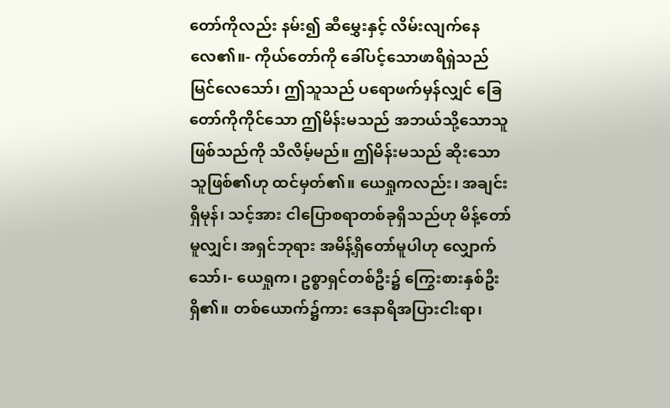တော်ကိုလည်း နမ်း၍ ဆီမွှေးနှင့် လိမ်းလျက်နေလေ၏။- ကိုယ်တော်ကို ခေါ်ပင့်သောဖာရိရှဲသည် မြင်လေသော်၊ ဤသူသည် ပရောဖက်မှန်လျှင် ခြေတော်ကိုကိုင်သော ဤမိန်းမသည် အဘယ်သို့သောသူဖြစ်သည်ကို သိလိမ့်မည်။ ဤမိန်းမသည် ဆိုးသောသူဖြစ်၏ဟု ထင်မှတ်၏။ ယေရှုကလည်း၊ အချင်းရှိမုန်၊ သင့်အား ငါပြောစရာတစ်ခုရှိသည်ဟု မိန့်တော်မူလျှင်၊ အရှင်ဘုရား အမိန့်ရှိတော်မူပါဟု လျှောက်သော်၊- ယေရှုက၊ ဥစ္စာရှင်တစ်ဦး၌ ကြွေးစားနှစ်ဦးရှိ၏။ တစ်ယောက်၌ကား ဒေနာရိအပြားငါးရာ၊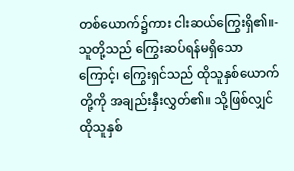တစ်ယောက်၌ကား ငါးဆယ်ကြွေးရှိ၏။- သူတို့သည် ကြွေးဆပ်ရန်မရှိသောကြောင့်၊ ကြွေးရှင်သည် ထိုသူနှစ်ယောက်တို့ကို အချည်းနှီးလွှတ်၏။ သို့ဖြစ်လျှင် ထိုသူနှစ်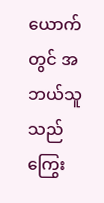ယောက်တွင် အဘယ်သူသည် ကြွေး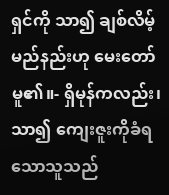ရှင်ကို သာ၍ ချစ်လိမ့်မည်နည်းဟု မေးတော်မူ၏။- ရှိမုန်ကလည်း၊ သာ၍ ကျေးဇူးကိုခံရသောသူသည်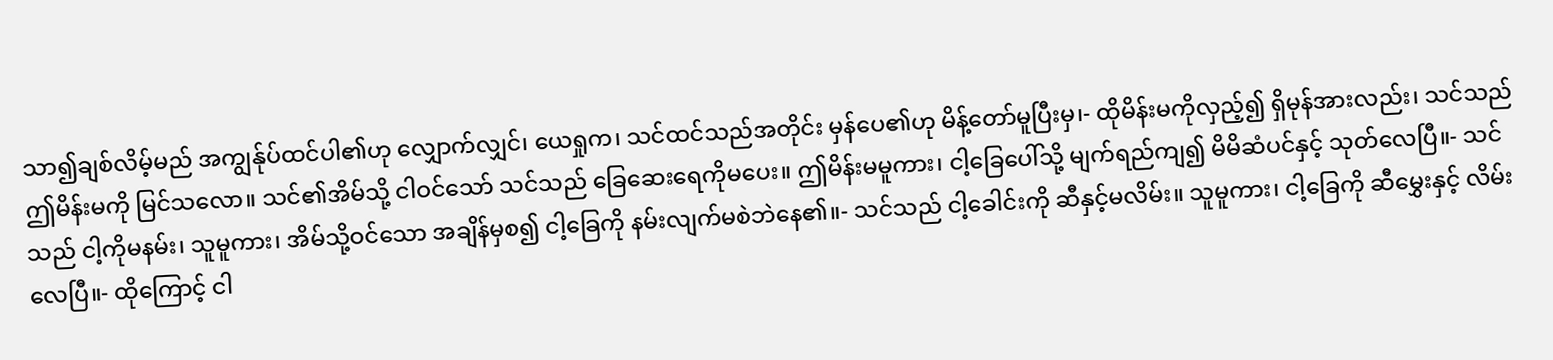သာ၍ချစ်လိမ့်မည် အကျွန်ုပ်ထင်ပါ၏ဟု လျှောက်လျှင်၊ ယေရှုက၊ သင်ထင်သည်အတိုင်း မှန်ပေ၏ဟု မိန့်တော်မူပြီးမှ၊- ထိုမိန်းမကိုလှည့်၍ ရှိမုန်အားလည်း၊ သင်သည် ဤမိန်းမကို မြင်သလော။ သင်၏အိမ်သို့ ငါဝင်သော် သင်သည် ခြေဆေးရေကိုမပေး။ ဤမိန်းမမူကား၊ ငါ့ခြေပေါ်သို့ မျက်ရည်ကျ၍ မိမိဆံပင်နှင့် သုတ်လေပြီ။- သင်သည် ငါ့ကိုမနမ်း၊ သူမူကား၊ အိမ်သို့ဝင်သော အချိန်မှစ၍ ငါ့ခြေကို နမ်းလျက်မစဲဘဲနေ၏။- သင်သည် ငါ့ခေါင်းကို ဆီနှင့်မလိမ်း။ သူမူကား၊ ငါ့ခြေကို ဆီမွှေးနှင့် လိမ်းလေပြီ။- ထိုကြောင့် ငါ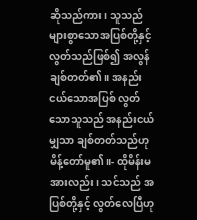ဆိုသည်ကား၊ သူသည် များစွာသောအပြစ်တို့နှင့် လွတ်သည်ဖြစ်၍ အလွန်ချစ်တတ်၏။ အနည်းငယ်သောအပြစ် လွတ်သောသူသည် အနည်းငယ်မျှသာ ချစ်တတ်သည်ဟု မိန့်တော်မူ၏။- ထိုမိန်းမအားလည်း၊ သင်သည် အပြစ်တို့နှင့် လွတ်လေပြီဟု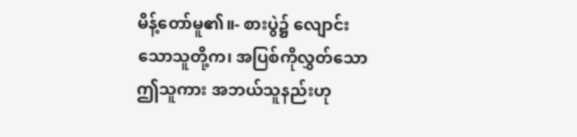မိန့်တော်မူ၏။- စားပွဲ၌ လျောင်းသောသူတို့က၊ အပြစ်ကိုလွှတ်သော ဤသူကား အဘယ်သူနည်းဟု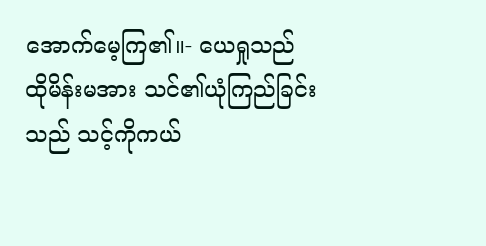အောက်မေ့ကြ၏။- ယေရှုသည် ထိုမိန်းမအား သင်၏ယုံကြည်ခြင်းသည် သင့်ကိုကယ်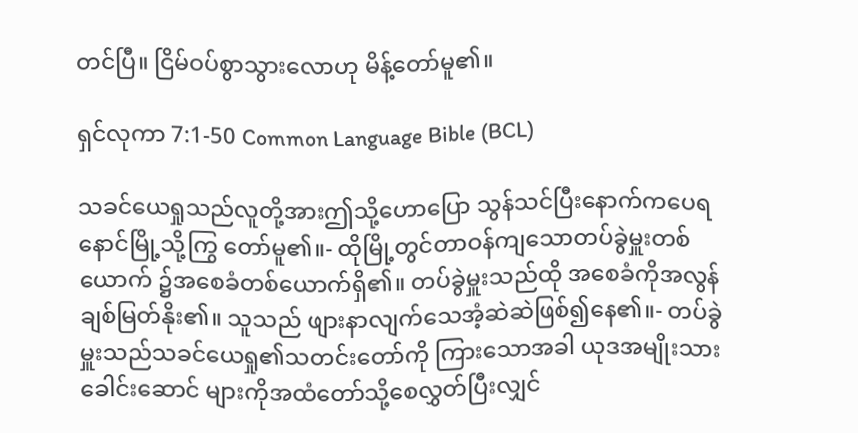တင်ပြီ။ ငြိမ်ဝပ်စွာသွားလောဟု မိန့်တော်မူ၏။

ရှင်လုကာ 7:1-50 Common Language Bible (BCL)

သခင်ယေရှုသည်လူတို့အားဤသို့ဟောပြော သွန်သင်ပြီးနောက်ကပေရနောင်မြို့သို့ကြွ တော်မူ၏။- ထိုမြို့တွင်တာဝန်ကျသောတပ်ခွဲမှူးတစ်ယောက် ၌အစေခံတစ်ယောက်ရှိ၏။ တပ်ခွဲမှူးသည်ထို အစေခံကိုအလွန်ချစ်မြတ်နိုး၏။ သူသည် ဖျားနာလျက်သေအံ့ဆဲဆဲဖြစ်၍နေ၏။- တပ်ခွဲမှူးသည်သခင်ယေရှု၏သတင်းတော်ကို ကြားသောအခါ ယုဒအမျိုးသားခေါင်းဆောင် များကိုအထံတော်သို့စေလွှတ်ပြီးလျှင်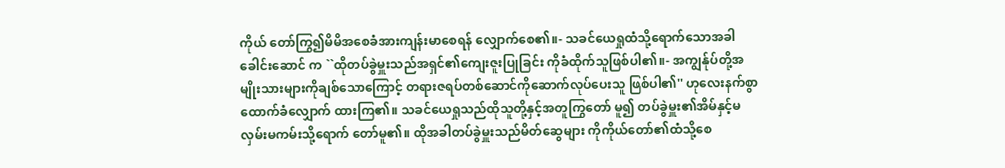ကိုယ် တော်ကြွ၍မိမိအစေခံအားကျန်းမာစေရန် လျှောက်စေ၏။- သခင်ယေရှုထံသို့ရောက်သောအခါခေါင်းဆောင် က ``ထိုတပ်ခွဲမှူးသည်အရှင်၏ကျေးဇူးပြုခြင်း ကိုခံထိုက်သူဖြစ်ပါ၏။- အကျွန်ုပ်တို့အမျိုးသားများကိုချစ်သောကြောင့် တရားဇရပ်တစ်ဆောင်ကိုဆောက်လုပ်ပေးသူ ဖြစ်ပါ၏'' ဟုလေးနက်စွာထောက်ခံလျှောက် ထားကြ၏။ သခင်ယေရှုသည်ထိုသူတို့နှင့်အတူကြွတော် မူ၍ တပ်ခွဲမှူး၏အိမ်နှင့်မလှမ်းမကမ်းသို့ရောက် တော်မူ၏။ ထိုအခါတပ်ခွဲမှူးသည်မိတ်ဆွေများ ကိုကိုယ်တော်၏ထံသို့စေ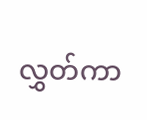လွှတ်ကာ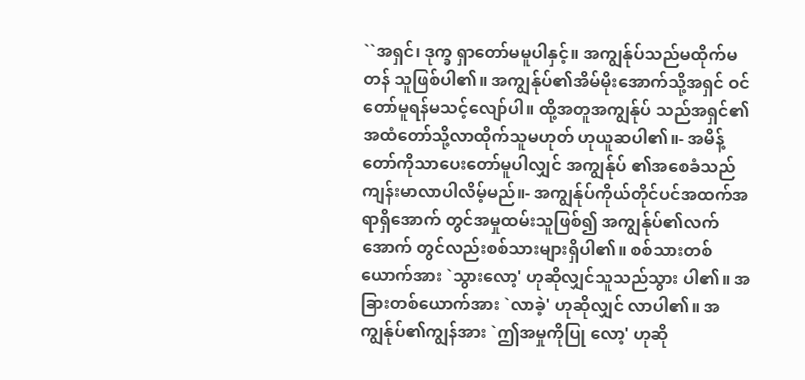``အရှင်၊ ဒုက္ခ ရှာတော်မမူပါနှင့်။ အကျွန်ုပ်သည်မထိုက်မတန် သူဖြစ်ပါ၏။ အကျွန်ုပ်၏အိမ်မိုးအောက်သို့အရှင် ဝင်တော်မူရန်မသင့်လျော်ပါ။ ထို့အတူအကျွန်ုပ် သည်အရှင်၏အထံတော်သို့လာထိုက်သူမဟုတ် ဟုယူဆပါ၏။- အမိန့်တော်ကိုသာပေးတော်မူပါလျှင် အကျွန်ုပ် ၏အစေခံသည်ကျန်းမာလာပါလိမ့်မည်။- အကျွန်ုပ်ကိုယ်တိုင်ပင်အထက်အရာရှိအောက် တွင်အမှုထမ်းသူဖြစ်၍ အကျွန်ုပ်၏လက်အောက် တွင်လည်းစစ်သားများရှိပါ၏။ စစ်သားတစ် ယောက်အား `သွားလော့' ဟုဆိုလျှင်သူသည်သွား ပါ၏။ အခြားတစ်ယောက်အား `လာခဲ့' ဟုဆိုလျှင် လာပါ၏။ အကျွန်ုပ်၏ကျွန်အား `ဤအမှုကိုပြု လော့' ဟုဆို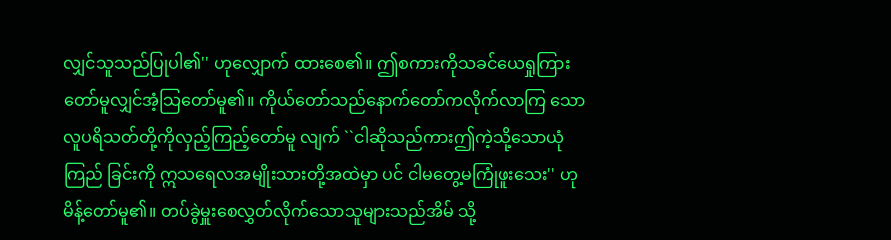လျှင်သူသည်ပြုပါ၏'' ဟုလျှောက် ထားစေ၏။ ဤစကားကိုသခင်ယေရှုကြား တော်မူလျှင်အံ့သြတော်မူ၏။ ကိုယ်တော်သည်နောက်တော်ကလိုက်လာကြ သော လူပရိသတ်တို့ကိုလှည့်ကြည့်တော်မူ လျက် ``ငါဆိုသည်ကားဤကဲ့သို့သောယုံကြည် ခြင်းကို ဣသရေလအမျိုးသားတို့အထဲမှာ ပင် ငါမတွေ့မကြုံဖူးသေး'' ဟုမိန့်တော်မူ၏။ တပ်ခွဲမှူးစေလွှတ်လိုက်သောသူများသည်အိမ် သို့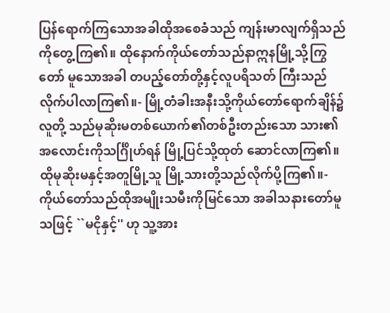ပြန်ရောက်ကြသောအခါထိုအစေခံသည် ကျန်းမာလျက်ရှိသည်ကိုတွေ့ကြ၏။ ထိုနောက်ကိုယ်တော်သည်နာဣနမြို့သို့ကြွတော် မူသောအခါ တပည့်တော်တို့နှင့်လူပရိသတ် ကြီးသည်လိုက်ပါလာကြ၏။- မြို့တံခါးအနီးသို့ကိုယ်တော်ရောက်ချိန်၌ လူတို့ သည်မုဆိုးမတစ်ယောက်၏တစ်ဦးတည်းသော သား၏အလောင်းကိုသင်္ဂြိုဟ်ရန် မြို့ပြင်သို့ထုတ် ဆောင်လာကြ၏။ ထိုမုဆိုးမနှင့်အတူမြို့သူ မြို့သားတို့သည်လိုက်ပို့ကြ၏။- ကိုယ်တော်သည်ထိုအမျိုးသမီးကိုမြင်သော အခါသနားတော်မူသဖြင့် ``မငိုနှင့်'' ဟု သူ့အား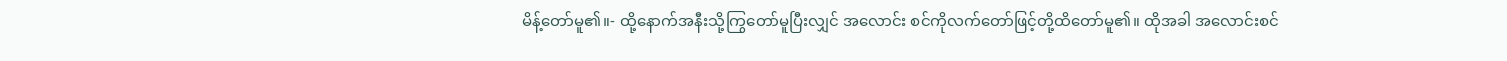မိန့်တော်မူ၏။- ထို့နောက်အနီးသို့ကြွတော်မူပြီးလျှင် အလောင်း စင်ကိုလက်တော်ဖြင့်တို့ထိတော်မူ၏။ ထိုအခါ အလောင်းစင်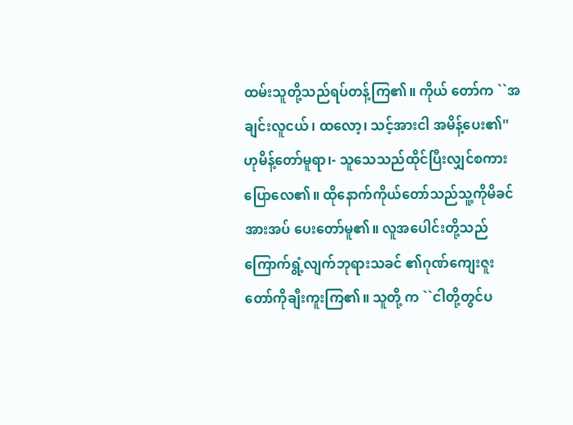ထမ်းသူတို့သည်ရပ်တန့်ကြ၏။ ကိုယ် တော်က ``အချင်းလူငယ်၊ ထလော့၊ သင့်အားငါ အမိန့်ပေး၏'' ဟုမိန့်တော်မူရာ၊- သူသေသည်ထိုင်ပြီးလျှင်စကားပြောလေ၏။ ထိုနောက်ကိုယ်တော်သည်သူ့ကိုမိခင်အားအပ် ပေးတော်မူ၏။ လူအပေါင်းတို့သည်ကြောက်ရွံ့လျက်ဘုရားသခင် ၏ဂုဏ်ကျေးဇူးတော်ကိုချီးကူးကြ၏။ သူတို့ က ``ငါတို့တွင်ပ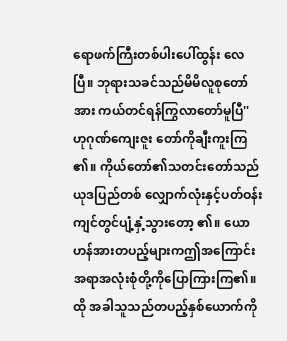ရောဖက်ကြီးတစ်ပါးပေါ်ထွန်း လေပြီ။ ဘုရားသခင်သည်မိမိလူစုတော်အား ကယ်တင်ရန်ကြွလာတော်မူပြီ'' ဟုဂုဏ်ကျေးဇူး တော်ကိုချီးကူးကြ၏။ ကိုယ်တော်၏သတင်းတော်သည်ယုဒပြည်တစ် လျှောက်လုံးနှင့်ပတ်ဝန်းကျင်တွင်ပျံ့နှံ့သွားတော့ ၏။ ယောဟန်အားတပည့်များကဤအကြောင်း အရာအလုံးစုံတို့ကိုပြောကြားကြ၏။ ထို အခါသူသည်တပည့်နှစ်ယောက်ကို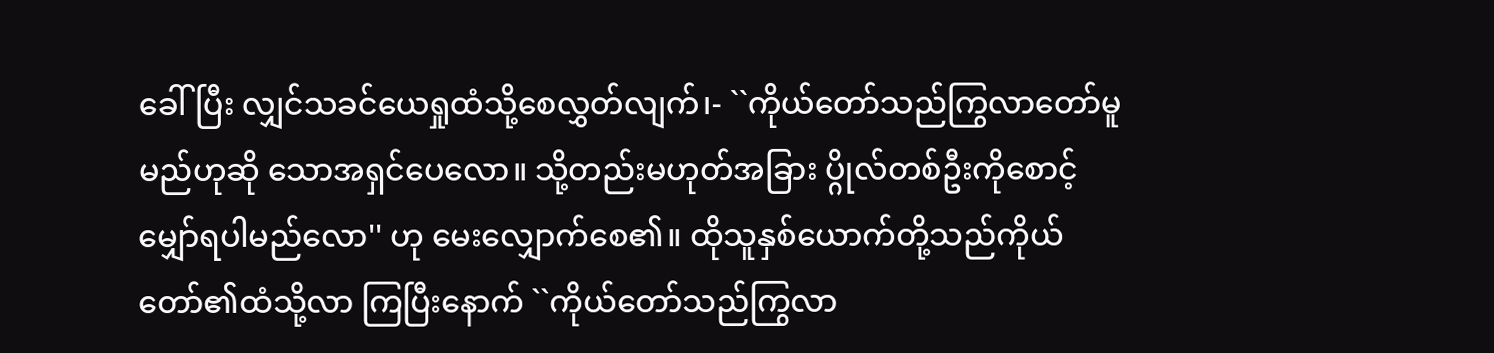ခေါ်ပြီး လျှင်သခင်ယေရှုထံသို့စေလွှတ်လျက်၊- ``ကိုယ်တော်သည်ကြွလာတော်မူမည်ဟုဆို သောအရှင်ပေလော။ သို့တည်းမဟုတ်အခြား ပ္ဂိုလ်တစ်ဦးကိုစောင့်မျှော်ရပါမည်လော'' ဟု မေးလျှောက်စေ၏။ ထိုသူနှစ်ယောက်တို့သည်ကိုယ်တော်၏ထံသို့လာ ကြပြီးနောက် ``ကိုယ်တော်သည်ကြွလာ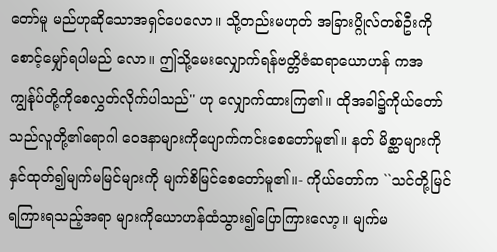တော်မူ မည်ဟုဆိုသောအရှင်ပေလော။ သို့တည်းမဟုတ် အခြားပ္ဂိုလ်တစ်ဦးကိုစောင့်မျှော်ရပါမည် လော။ ဤသို့မေးလျှောက်ရန်ဗတ္တိဇံဆရာယောဟန် ကအကျွန်ုပ်တို့ကိုစေလွှတ်လိုက်ပါသည်'' ဟု လျှောက်ထားကြ၏။ ထိုအခါ၌ကိုယ်တော်သည်လူတို့၏ရောဂါ ဝေဒနာများကိုပျောက်ကင်းစေတော်မူ၏။ နတ် မိစ္ဆာများကိုနှင်ထုတ်၍မျက်မမြင်များကို မျက်စိမြင်စေတော်မူ၏။- ကိုယ်တော်က ``သင်တို့မြင်ရကြားရသည့်အရာ များကိုယောဟန်ထံသွား၍ပြောကြားလော့။ မျက်မ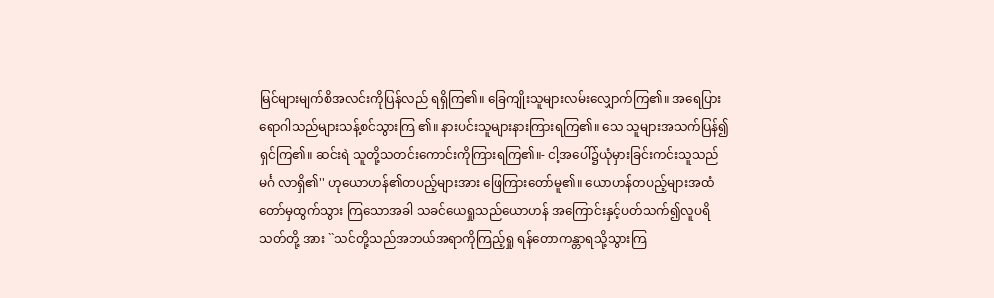မြင်များမျက်စိအလင်းကိုပြန်လည် ရရှိကြ၏။ ခြေကျိုးသူများလမ်းလျှောက်ကြ၏။ အရေပြားရောဂါသည်များသန့်စင်သွားကြ ၏။ နားပင်းသူများနားကြားရကြ၏။ သေ သူများအသက်ပြန်၍ရှင်ကြ၏။ ဆင်းရဲ သူတို့သတင်းကောင်းကိုကြားရကြ၏။- ငါ့အပေါ်၌ယုံမှားခြင်းကင်းသူသည်မင်္ဂ လာရှိ၏'' ဟုယောဟန်၏တပည့်များအား ဖြေကြားတော်မူ၏။ ယောဟန်တပည့်များအထံတော်မှထွက်သွား ကြသောအခါ သခင်ယေရှုသည်ယောဟန် အကြောင်းနှင့်ပတ်သက်၍လူပရိသတ်တို့ အား ``သင်တို့သည်အဘယ်အရာကိုကြည့်ရှု ရန်တောကန္တာရသို့သွားကြ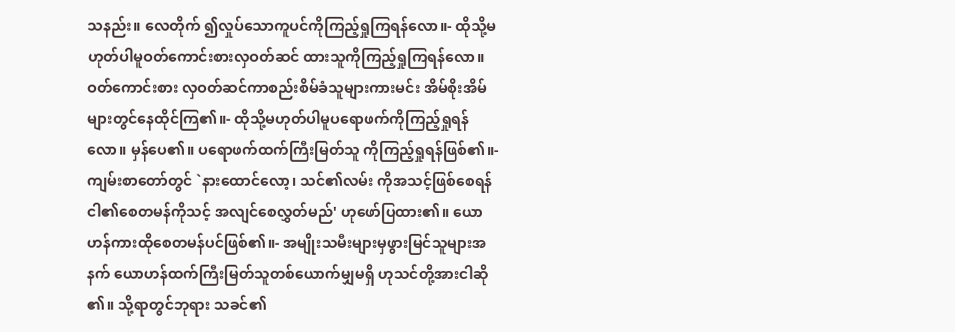သနည်း။ လေတိုက် ၍လှုပ်သောကူပင်ကိုကြည့်ရှုကြရန်လော။- ထိုသို့မဟုတ်ပါမူဝတ်ကောင်းစားလှဝတ်ဆင် ထားသူကိုကြည့်ရှုကြရန်လော။ ဝတ်ကောင်းစား လှဝတ်ဆင်ကာစည်းစိမ်ခံသူများကားမင်း အိမ်စိုးအိမ်များတွင်နေထိုင်ကြ၏။- ထိုသို့မဟုတ်ပါမူပရောဖက်ကိုကြည့်ရှုရန် လော။ မှန်ပေ၏။ ပရောဖက်ထက်ကြီးမြတ်သူ ကိုကြည့်ရှုရန်ဖြစ်၏။- ကျမ်းစာတော်တွင် `နားထောင်လော့၊ သင်၏လမ်း ကိုအသင့်ဖြစ်စေရန် ငါ၏စေတမန်ကိုသင့် အလျင်စေလွှတ်မည်' ဟုဖော်ပြထား၏။ ယောဟန်ကားထိုစေတမန်ပင်ဖြစ်၏။- အမျိုးသမီးများမှဖွားမြင်သူများအနက် ယောဟန်ထက်ကြီးမြတ်သူတစ်ယောက်မျှမရှိ ဟုသင်တို့အားငါဆို၏။ သို့ရာတွင်ဘုရား သခင်၏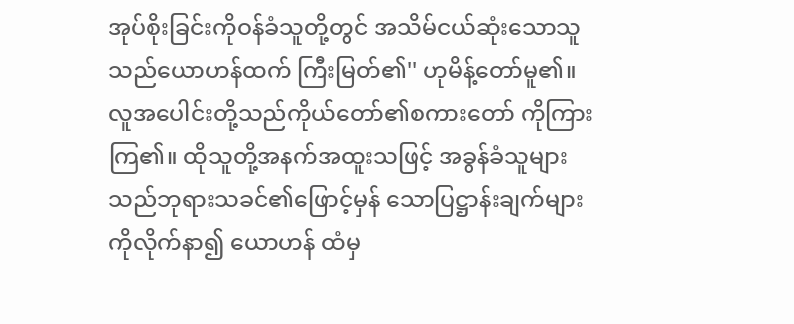အုပ်စိုးခြင်းကိုဝန်ခံသူတို့တွင် အသိမ်ငယ်ဆုံးသောသူသည်ယောဟန်ထက် ကြီးမြတ်၏'' ဟုမိန့်တော်မူ၏။ လူအပေါင်းတို့သည်ကိုယ်တော်၏စကားတော် ကိုကြားကြ၏။ ထိုသူတို့အနက်အထူးသဖြင့် အခွန်ခံသူများသည်ဘုရားသခင်၏ဖြောင့်မှန် သောပြဋ္ဌာန်းချက်များကိုလိုက်နာ၍ ယောဟန် ထံမှ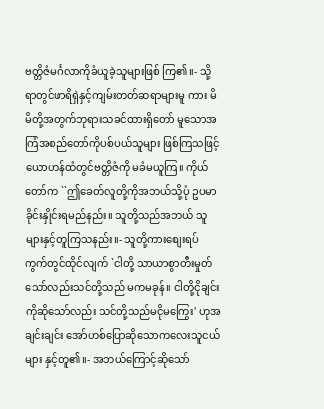ဗတ္တိဇံမင်္ဂလာကိုခံယူခဲ့သူများဖြစ် ကြ၏။- သို့ရာတွင်ဖာရိရှဲနှင့်ကျမ်းတတ်ဆရာများမူ ကား မိမိတို့အတွက်ဘုရားသခင်ထားရှိတော် မူသောအကြံအစည်တော်ကိုပစ်ပယ်သူများ ဖြစ်ကြသဖြင့် ယောဟန်ထံတွင်ဗတ္တိဇံကို မခံမယူကြ။ ကိုယ်တော်က ``ဤခေတ်လူတို့ကိုအဘယ်သို့ပုံ ဥပမာခိုင်းနှိုင်းရမည်နည်း။ သူတို့သည်အဘယ် သူများနှင့်တူကြသနည်း။- သူတို့ကားစျေးရပ်ကွက်တွင်ထိုင်လျက် `ငါတို့ သာယာစွာတီးမှုတ်သော်လည်းသင်တို့သည် မကမခုန်။ ငါတို့ငိုချင်းကိုဆိုသော်လည်း သင်တို့သည်မငိုမကြွေး' ဟုအချင်းချင်း အော်ဟစ်ပြောဆိုသောကလေးသူငယ်များ နှင့်တူ၏။- အဘယ်ကြောင့်ဆိုသော်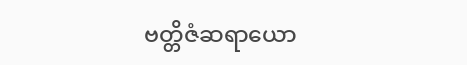ဗတ္တိဇံဆရာယော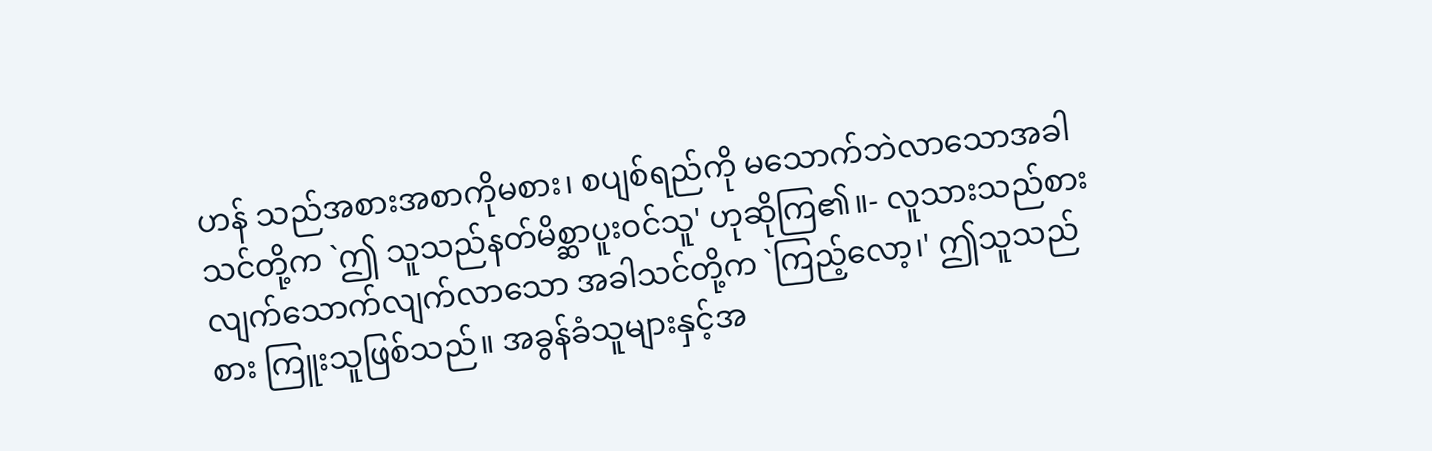ဟန် သည်အစားအစာကိုမစား၊ စပျစ်ရည်ကို မသောက်ဘဲလာသောအခါသင်တို့က `ဤ သူသည်နတ်မိစ္ဆာပူးဝင်သူ' ဟုဆိုကြ၏။- လူသားသည်စားလျက်သောက်လျက်လာသော အခါသင်တို့က `ကြည့်လော့၊' ဤသူသည်စား ကြူးသူဖြစ်သည်။ အခွန်ခံသူများနှင့်အ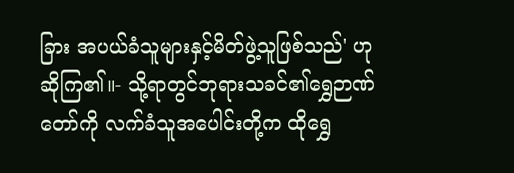ခြား အပယ်ခံသူများနှင့်မိတ်ဖွဲ့သူဖြစ်သည်' ဟု ဆိုကြ၏။- သို့ရာတွင်ဘုရားသခင်၏ရွှေဉာဏ်တော်ကို လက်ခံသူအပေါင်းတို့က ထိုရွှေ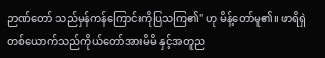ဉာဏ်တော် သည်မှန်ကန်ကြောင်းကိုပြသကြ၏'' ဟု မိန့်တော်မူ၏။ ဖာရိရှဲတစ်ယောက်သည်ကိုယ်တော်အားမိမိ နှင့်အတူည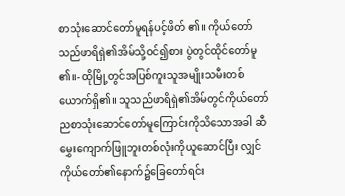စာသုံးဆောင်တော်မူရန်ပင့်ဖိတ် ၏။ ကိုယ်တော်သည်ဖာရိရှဲ၏အိမ်သို့ဝင်၍စား ပွဲတွင်ထိုင်တော်မူ၏။- ထိုမြို့တွင်အပြစ်ကူးသူအမျိုးသမီးတစ် ယောက်ရှိ၏။ သူသည်ဖာရိရှဲ၏အိမ်တွင်ကိုယ်တော် ညစာသုံးဆောင်တော်မူကြောင်းကိုသိသောအခါ ဆီမွှေးကျောက်ဖြူဘူးတစ်လုံးကိုယူဆောင်ပြီး လျှင် ကိုယ်တော်၏နောက်၌ခြေတော်ရင်း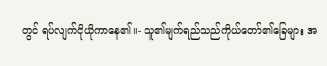တွင် ရပ်လျက်ငိုယိုကာနေ၏။- သူ၏မျက်ရည်သည်ကိုယ်တော်၏ခြေများ အ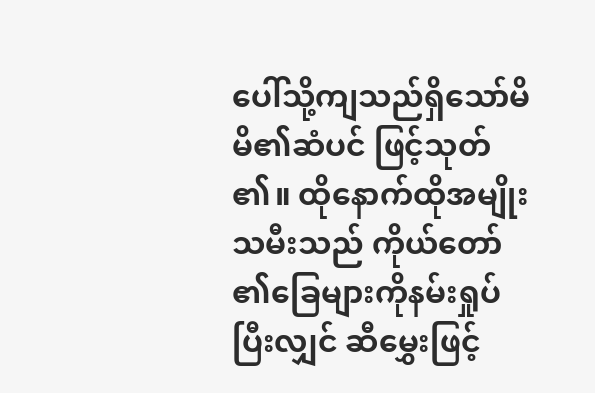ပေါ်သို့ကျသည်ရှိသော်မိမိ၏ဆံပင် ဖြင့်သုတ်၏။ ထိုနောက်ထိုအမျိုးသမီးသည် ကိုယ်တော်၏ခြေများကိုနမ်းရှုပ်ပြီးလျှင် ဆီမွှေးဖြင့်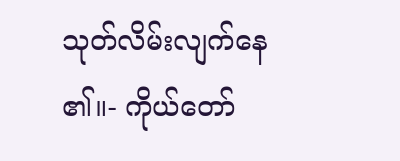သုတ်လိမ်းလျက်နေ၏။- ကိုယ်တော်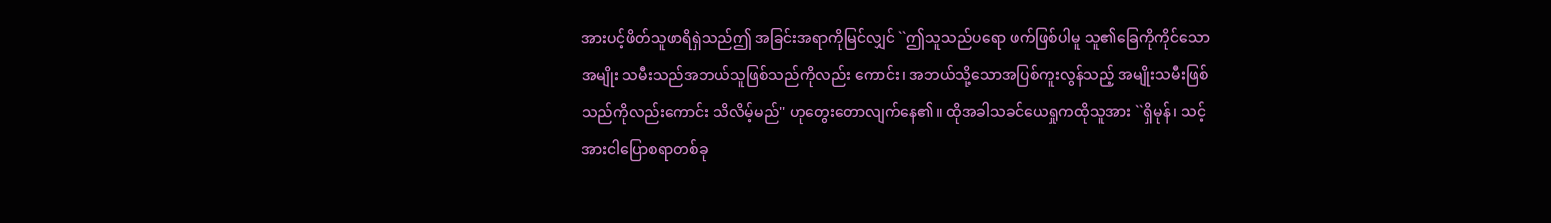အားပင့်ဖိတ်သူဖာရိရှဲသည်ဤ အခြင်းအရာကိုမြင်လျှင် ``ဤသူသည်ပရော ဖက်ဖြစ်ပါမူ သူ၏ခြေကိုကိုင်သောအမျိုး သမီးသည်အဘယ်သူဖြစ်သည်ကိုလည်း ကောင်း၊ အဘယ်သို့သောအပြစ်ကူးလွန်သည့် အမျိုးသမီးဖြစ်သည်ကိုလည်းကောင်း သိလိမ့်မည်'' ဟုတွေးတောလျက်နေ၏။ ထိုအခါသခင်ယေရှုကထိုသူအား ``ရှိမုန်၊ သင့်အားငါပြောစရာတစ်ခု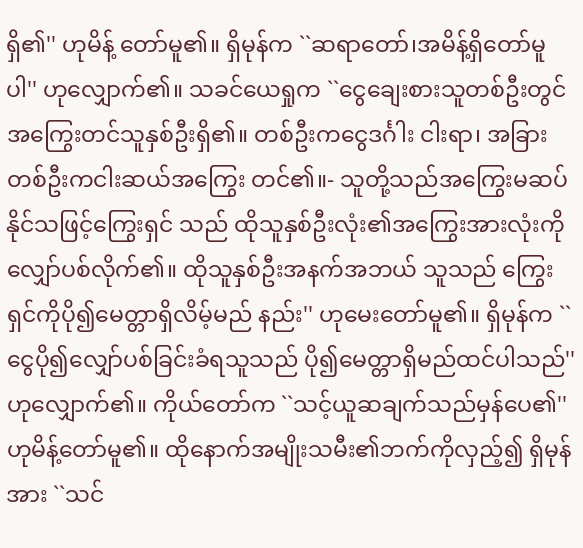ရှိ၏'' ဟုမိန့် တော်မူ၏။ ရှိမုန်က ``ဆရာတော်၊အမိန့်ရှိတော်မူပါ'' ဟုလျှောက်၏။ သခင်ယေရှုက ``ငွေချေးစားသူတစ်ဦးတွင် အကြွေးတင်သူနှစ်ဦးရှိ၏။ တစ်ဦးကငွေဒင်္ဂါး ငါးရာ၊ အခြားတစ်ဦးကငါးဆယ်အကြွေး တင်၏။- သူတို့သည်အကြွေးမဆပ်နိုင်သဖြင့်ကြွေးရှင် သည် ထိုသူနှစ်ဦးလုံး၏အကြွေးအားလုံးကို လျှော်ပစ်လိုက်၏။ ထိုသူနှစ်ဦးအနက်အဘယ် သူသည် ကြွေးရှင်ကိုပို၍မေတ္တာရှိလိမ့်မည် နည်း'' ဟုမေးတော်မူ၏။ ရှိမုန်က ``ငွေပို၍လျှော်ပစ်ခြင်းခံရသူသည် ပို၍မေတ္တာရှိမည်ထင်ပါသည်'' ဟုလျှောက်၏။ ကိုယ်တော်က ``သင့်ယူဆချက်သည်မှန်ပေ၏'' ဟုမိန့်တော်မူ၏။ ထိုနောက်အမျိုးသမီး၏ဘက်ကိုလှည့်၍ ရှိမုန်အား ``သင်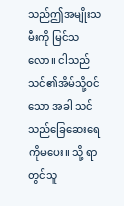သည်ဤအမျိုးသမီးကို မြင်သလော။ ငါသည်သင်၏အိမ်သို့ဝင်သော အခါ သင်သည်ခြေဆေးရေကိုမပေး။ သို့ ရာတွင်သူ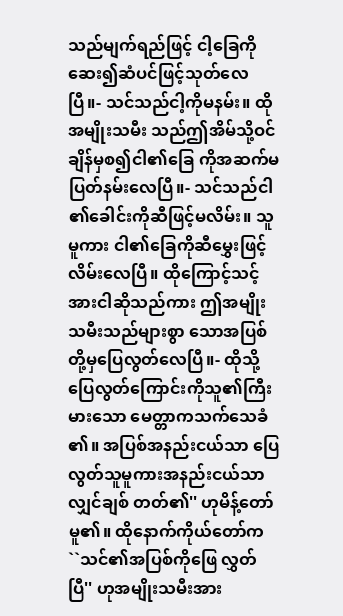သည်မျက်ရည်ဖြင့် ငါ့ခြေကို ဆေး၍ဆံပင်ဖြင့်သုတ်လေပြီ။- သင်သည်ငါ့ကိုမနမ်း။ ထိုအမျိုးသမီး သည်ဤအိမ်သို့ဝင်ချိန်မှစ၍ငါ၏ခြေ ကိုအဆက်မပြတ်နမ်းလေပြီ။- သင်သည်ငါ၏ခေါင်းကိုဆီဖြင့်မလိမ်း။ သူမူကား ငါ၏ခြေကိုဆီမွှေးဖြင့်လိမ်းလေပြီ။ ထိုကြောင့်သင့် အားငါဆိုသည်ကား ဤအမျိုးသမီးသည်များစွာ သောအပြစ်တို့မှပြေလွတ်လေပြီ။- ထိုသို့ပြေလွတ်ကြောင်းကိုသူ၏ကြီးမားသော မေတ္တာကသက်သေခံ၏။ အပြစ်အနည်းငယ်သာ ပြေလွတ်သူမူကားအနည်းငယ်သာလျှင်ချစ် တတ်၏'' ဟုမိန့်တော်မူ၏။ ထိုနောက်ကိုယ်တော်က ``သင်၏အပြစ်ကိုဖြေ လွှတ်ပြီ'' ဟုအမျိုးသမီးအား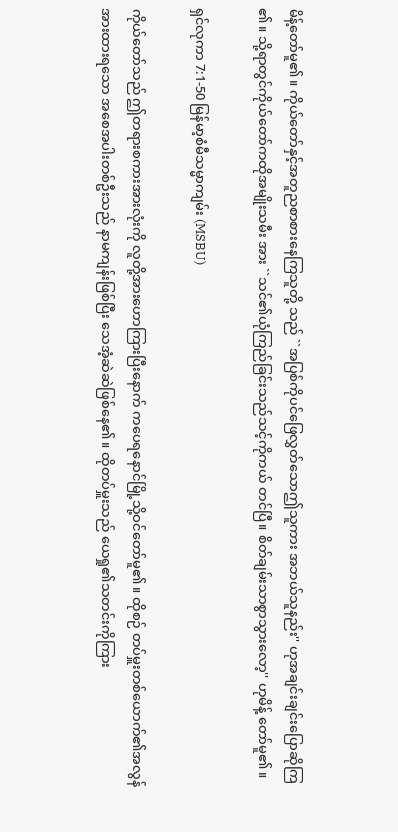မိန့်တော်မူ၏။ ကိုယ်တော်နှင့်အတူညစာစားနေကြသူတို့ သည် ``အပြစ်ကိုပင်ဖြေလွှတ်သောဤသူကား အဘယ်သူနည်း'' ဟုအချင်းချင်းပြောဆိုကြ၏။ သို့ရာတွင်ကိုယ်တော်ကထိုအမျိုးသမီး အား ``သင်၏ယုံကြည်ခြင်းသည်သင့်ကိုကယ် တင်ပြီ။ စိတ်ချမ်းသာစွာသွားလော့'' ဟုမိန့် တော်မူ၏။

ရှင်လုကာ 7:1-50 မြန်မာ့စံမီသမ္မာကျမ်း (MSBU)

ကိုယ်တော်သည် ဤတရားစကားအားလုံးကို လူတို့အားဟောကြားပြီးနောက် ကပေရနောင်မြို့သို့ဝင်တော်မူ၏။ ထိုစဉ် တပ်မှူးတစ်ယောက်၏အလွန်အားထားရသော အစေအပါးတစ်ဦးသည် နာမကျန်းဖြစ်ပြီး သေအံ့ဆဲဆဲဖြစ်နေ၏။ ထိုတပ်မှူးသည် ယေရှု၏သတင်းကိုကြား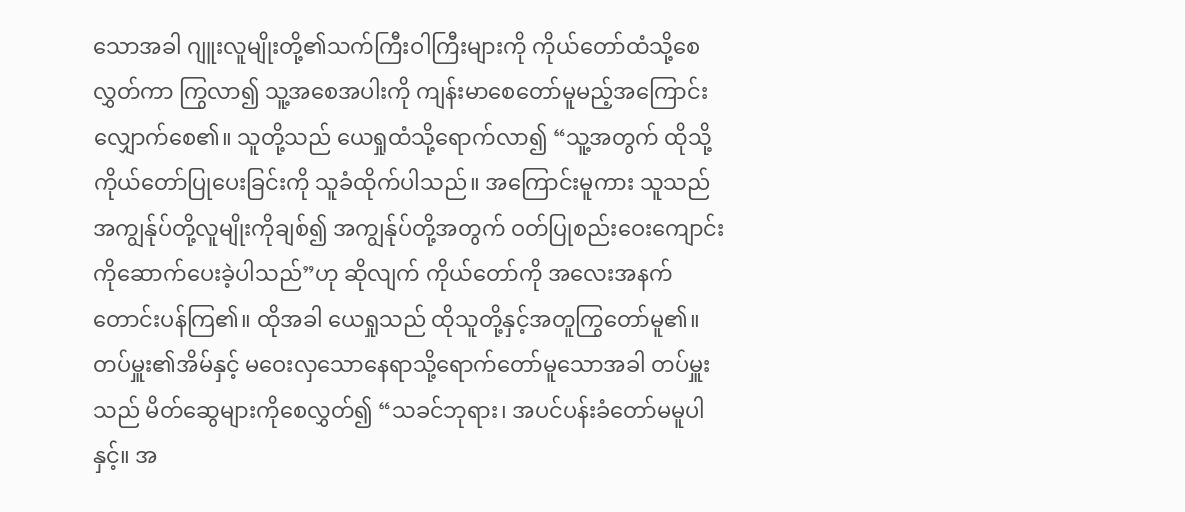သောအခါ ဂျူးလူမျိုးတို့၏သက်ကြီးဝါကြီးများကို ကိုယ်တော်ထံသို့စေလွှတ်ကာ ကြွလာ၍ သူ့အစေအပါးကို ကျန်းမာစေတော်မူမည့်အကြောင်း လျှောက်စေ၏။ သူတို့သည် ယေရှုထံသို့ရောက်လာ၍ “သူ့အတွက် ထိုသို့ကိုယ်တော်ပြုပေးခြင်းကို သူခံထိုက်ပါသည်။ အကြောင်းမူကား သူသည် အကျွန်ုပ်တို့လူမျိုးကိုချစ်၍ အကျွန်ုပ်တို့အတွက် ဝတ်ပြုစည်းဝေးကျောင်းကိုဆောက်ပေးခဲ့ပါသည်”ဟု ဆိုလျက် ကိုယ်တော်ကို အလေးအနက်တောင်းပန်ကြ၏။ ထိုအခါ ယေရှုသည် ထိုသူတို့နှင့်အတူကြွတော်မူ၏။ တပ်မှူး၏အိမ်နှင့် မဝေးလှသောနေရာသို့ရောက်တော်မူသောအခါ တပ်မှူးသည် မိတ်ဆွေများကိုစေလွှတ်၍ “သခင်ဘုရား၊ အပင်ပန်းခံတော်မမူပါနှင့်။ အ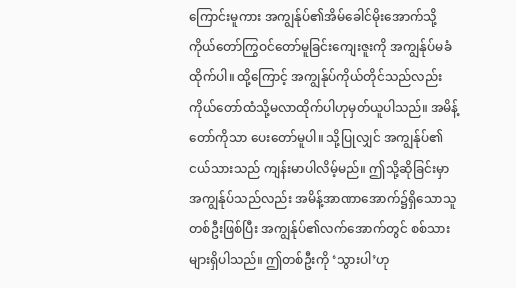ကြောင်းမူကား အကျွန်ုပ်၏အိမ်ခေါင်မိုးအောက်သို့ ကိုယ်တော်ကြွဝင်တော်မူခြင်းကျေးဇူးကို အကျွန်ုပ်မခံထိုက်ပါ။ ထို့ကြောင့် အကျွန်ုပ်ကိုယ်တိုင်သည်လည်း ကိုယ်တော်ထံသို့မလာထိုက်ပါဟုမှတ်ယူပါသည်။ အမိန့်တော်ကိုသာ ပေးတော်မူပါ။ သို့ပြုလျှင် အကျွန်ုပ်၏ငယ်သားသည် ကျန်းမာပါလိမ့်မည်။ ဤသို့ဆိုခြင်းမှာ အကျွန်ုပ်သည်လည်း အမိန့်အာဏာအောက်၌ရှိသောသူတစ်ဦးဖြစ်ပြီး အကျွန်ုပ်၏လက်အောက်တွင် စစ်သားများရှိပါသည်။ ဤတစ်ဦးကို ‘သွားပါ’ဟု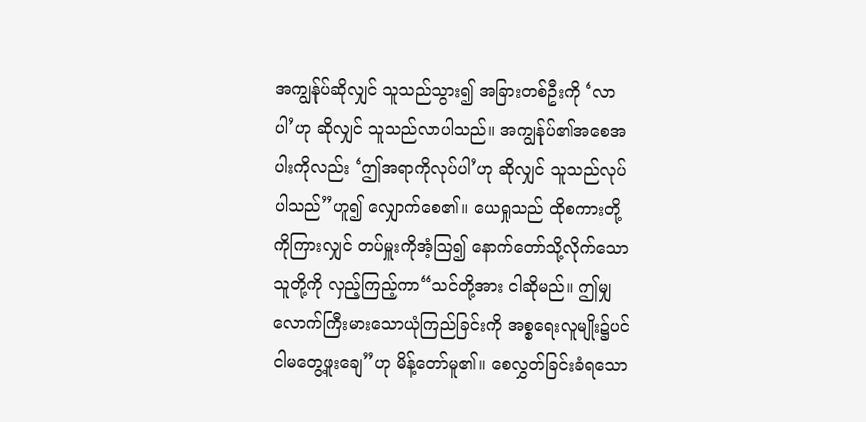အကျွန်ုပ်ဆိုလျှင် သူသည်သွား၍ အခြားတစ်ဦးကို ‘လာပါ’ဟု ဆိုလျှင် သူသည်လာပါသည်။ အကျွန်ုပ်၏အစေအပါးကိုလည်း ‘ဤအရာကိုလုပ်ပါ’ဟု ဆိုလျှင် သူသည်လုပ်ပါသည်”ဟူ၍ လျှောက်စေ၏။ ယေရှုသည် ထိုစကားတို့ကိုကြားလျှင် တပ်မှူးကိုအံ့သြ၍ နောက်တော်သို့လိုက်သောသူတို့ကို လှည့်ကြည့်ကာ“သင်တို့အား ငါဆိုမည်။ ဤမျှလောက်ကြီးမားသောယုံကြည်ခြင်းကို အစ္စရေးလူမျိုး၌ပင် ငါမတွေ့ဖူးချေ”ဟု မိန့်တော်မူ၏။ စေလွှတ်ခြင်းခံရသော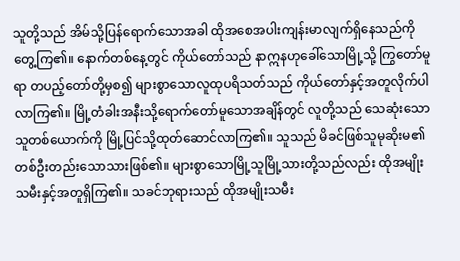သူတို့သည် အိမ်သို့ပြန်ရောက်သောအခါ ထိုအစေအပါးကျန်းမာလျက်ရှိနေသည်ကိုတွေ့ကြ၏။ နောက်တစ်နေ့တွင် ကိုယ်တော်သည် နာဣနဟုခေါ်သောမြို့သို့ ကြွတော်မူရာ တပည့်တော်တို့မှစ၍ များစွာသောလူထုပရိသတ်သည် ကိုယ်တော်နှင့်အတူလိုက်ပါလာကြ၏။ မြို့တံခါးအနီးသို့ရောက်တော်မူသောအချိန်တွင် လူတို့သည် သေဆုံးသောသူတစ်ယောက်ကို မြို့ပြင်သို့ထုတ်ဆောင်လာကြ၏။ သူသည် မိခင်ဖြစ်သူမုဆိုးမ၏တစ်ဦးတည်းသောသားဖြစ်၏။ များစွာသောမြို့သူမြို့သားတို့သည်လည်း ထိုအမျိုးသမီးနှင့်အတူရှိကြ၏။ သခင်ဘုရားသည် ထိုအမျိုးသမီး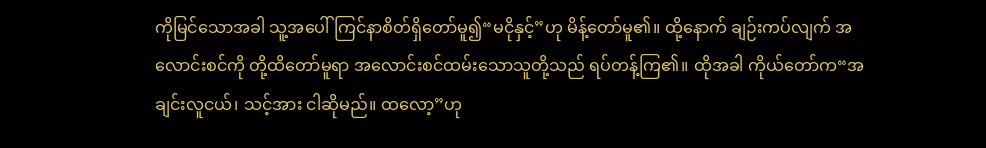ကိုမြင်သောအခါ သူ့အပေါ်ကြင်နာစိတ်ရှိတော်မူ၍“မငိုနှင့်”ဟု မိန့်တော်မူ၏။ ထို့နောက် ချဉ်းကပ်လျက် အလောင်းစင်ကို တို့ထိတော်မူရာ အလောင်းစင်ထမ်းသောသူတို့သည် ရပ်တန့်ကြ၏။ ထိုအခါ ကိုယ်တော်က“အချင်းလူငယ်၊ သင့်အား ငါဆိုမည်။ ထလော့”ဟု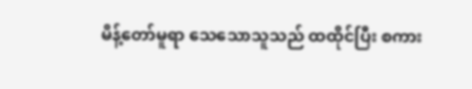မိန့်တော်မူရာ သေသောသူသည် ထထိုင်ပြီး စကား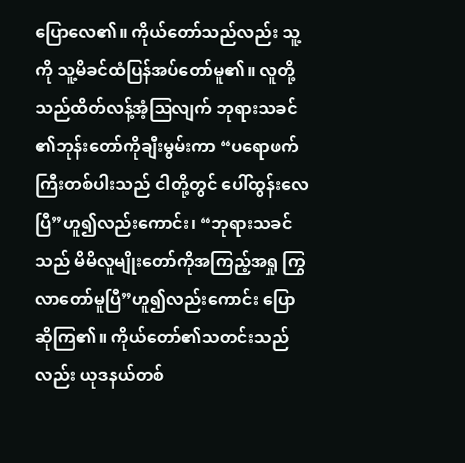ပြောလေ၏။ ကိုယ်တော်သည်လည်း သူ့ကို သူ့မိခင်ထံပြန်အပ်တော်မူ၏။ လူတို့သည်ထိတ်လန့်အံ့ဩလျက် ဘုရားသခင်၏ဘုန်းတော်ကိုချီးမွမ်းကာ “ပရောဖက်ကြီးတစ်ပါးသည် ငါတို့တွင် ပေါ်ထွန်းလေပြီ”ဟူ၍လည်းကောင်း၊ “ဘုရားသခင်သည် မိမိလူမျိုးတော်ကိုအကြည့်အရှု ကြွလာတော်မူပြီ”ဟူ၍လည်းကောင်း ပြောဆိုကြ၏။ ကိုယ်တော်၏သတင်းသည်လည်း ယုဒနယ်တစ်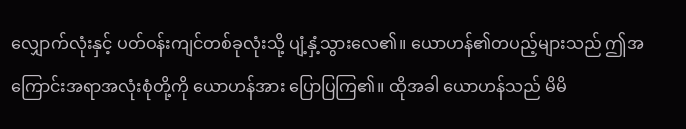လျှောက်လုံးနှင့် ပတ်ဝန်းကျင်တစ်ခုလုံးသို့ ပျံ့နှံ့သွားလေ၏။ ယောဟန်၏တပည့်များသည် ဤအကြောင်းအရာအလုံးစုံတို့ကို ယောဟန်အား ပြောပြကြ၏။ ထိုအခါ ယောဟန်သည် မိမိ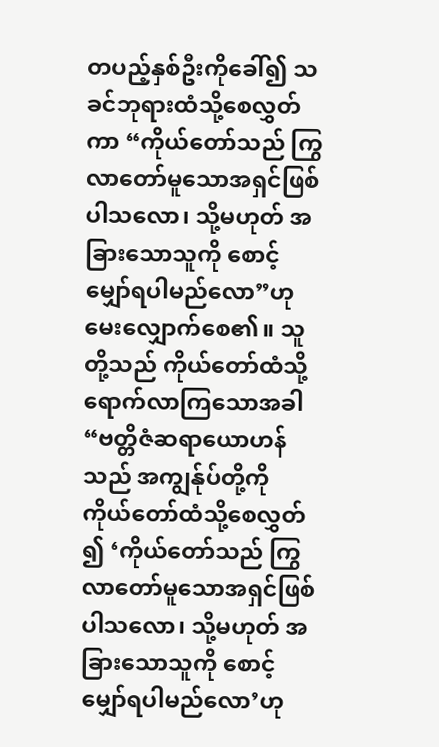တပည့်နှစ်ဦးကိုခေါ်၍ သခင်ဘုရားထံသို့စေလွှတ်ကာ “ကိုယ်တော်သည် ကြွလာတော်မူသောအရှင်ဖြစ်ပါသလော၊ သို့မဟုတ် အခြားသောသူကို စောင့်မျှော်ရပါမည်လော”ဟု မေးလျှောက်စေ၏။ သူတို့သည် ကိုယ်တော်ထံသို့ရောက်လာကြသောအခါ “ဗတ္တိဇံဆရာယောဟန်သည် အကျွန်ုပ်တို့ကို ကိုယ်တော်ထံသို့စေလွှတ်၍ ‘ကိုယ်တော်သည် ကြွလာတော်မူသောအရှင်ဖြစ်ပါသလော၊ သို့မဟုတ် အခြားသောသူကို စောင့်မျှော်ရပါမည်လော’ဟု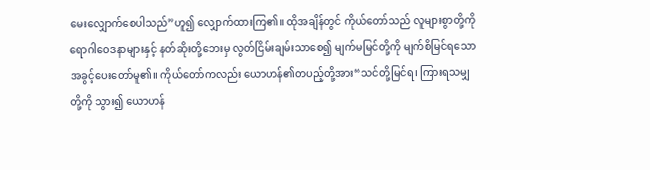မေးလျှောက်စေပါသည်”ဟူ၍ လျှောက်ထားကြ၏။ ထိုအချိန်တွင် ကိုယ်တော်သည် လူများစွာတို့ကို ရောဂါဝေဒနာများနှင့် နတ်ဆိုးတို့ဘေးမှ လွတ်ငြိမ်းချမ်းသာစေ၍ မျက်မမြင်တို့ကို မျက်စိမြင်ရသောအခွင့်ပေးတော်မူ၏။ ကိုယ်တော်ကလည်း ယောဟန်၏တပည့်တို့အား“သင်တို့မြင်ရ၊ ကြားရသမျှတို့ကို သွား၍ ယောဟန်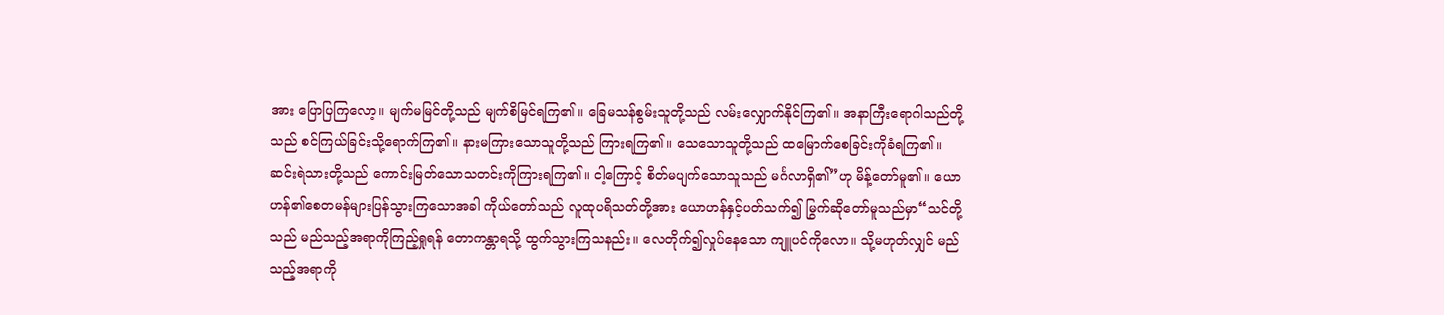အား ပြောပြကြလော့။ မျက်မမြင်တို့သည် မျက်စိမြင်ရကြ၏။ ခြေမသန်စွမ်းသူတို့သည် လမ်းလျှောက်နိုင်ကြ၏။ အနာကြီးရောဂါသည်တို့သည် စင်ကြယ်ခြင်းသို့ရောက်ကြ၏။ နားမကြားသောသူတို့သည် ကြားရကြ၏။ သေသောသူတို့သည် ထမြောက်စေခြင်းကိုခံရကြ၏။ ဆင်းရဲသားတို့သည် ကောင်းမြတ်သောသတင်းကိုကြားရကြ၏။ ငါ့ကြောင့် စိတ်မပျက်သောသူသည် မင်္ဂလာရှိ၏”ဟု မိန့်တော်မူ၏။ ယောဟန်၏စေတမန်များပြန်သွားကြသောအခါ ကိုယ်တော်သည် လူထုပရိသတ်တို့အား ယောဟန်နှင့်ပတ်သက်၍ မြွက်ဆိုတော်မူသည်မှာ“သင်တို့သည် မည်သည့်အရာကိုကြည့်ရှုရန် တောကန္တာရသို့ ထွက်သွားကြသနည်း။ လေတိုက်၍လှုပ်နေသော ကျူပင်ကိုလော။ သို့မဟုတ်လျှင် မည်သည့်အရာကို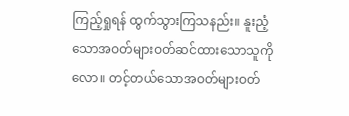ကြည့်ရှုရန် ထွက်သွားကြသနည်း။ နူးညံ့သောအဝတ်များဝတ်ဆင်ထားသောသူကိုလော။ တင့်တယ်သောအဝတ်များဝတ်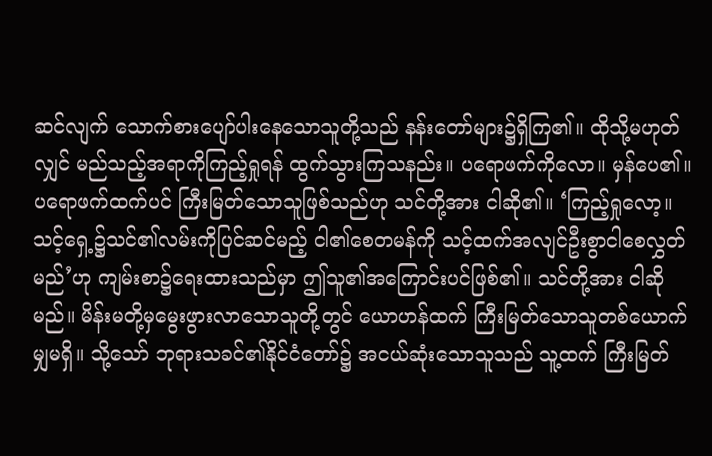ဆင်လျက် သောက်စားပျော်ပါးနေသောသူတို့သည် နန်းတော်များ၌ရှိကြ၏။ ထိုသို့မဟုတ်လျှင် မည်သည့်အရာကိုကြည့်ရှုရန် ထွက်သွားကြသနည်း။ ပရောဖက်ကိုလော။ မှန်ပေ၏။ ပရောဖက်ထက်ပင် ကြီးမြတ်သောသူဖြစ်သည်ဟု သင်တို့အား ငါဆို၏။ ‘ကြည့်ရှုလော့။ သင့်ရှေ့၌သင်၏လမ်းကိုပြင်ဆင်မည့် ငါ၏စေတမန်ကို သင့်ထက်အလျင်ဦးစွာငါစေလွှတ်မည်’ဟု ကျမ်းစာ၌ရေးထားသည်မှာ ဤသူ၏အကြောင်းပင်ဖြစ်၏။ သင်တို့အား ငါဆိုမည်။ မိန်းမတို့မှမွေးဖွားလာသောသူတို့တွင် ယောဟန်ထက် ကြီးမြတ်သောသူတစ်ယောက်မျှမရှိ။ သို့သော် ဘုရားသခင်၏နိုင်ငံတော်၌ အငယ်ဆုံးသောသူသည် သူ့ထက် ကြီးမြတ်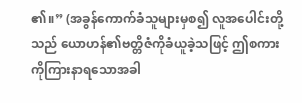၏။” (အခွန်ကောက်ခံသူများမှစ၍ လူအပေါင်းတို့သည် ယောဟန်၏ဗတ္တိဇံကိုခံယူခဲ့သဖြင့် ဤစကားကိုကြားနာရသောအခါ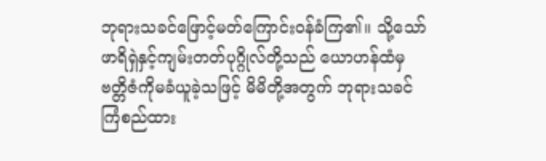ဘုရားသခင်ဖြောင့်မတ်ကြောင်းဝန်ခံကြ၏။ သို့သော် ဖာရိရှဲနှင့်ကျမ်းတတ်ပုဂ္ဂိုလ်တို့သည် ယောဟန်ထံမှ ဗတ္တိဇံကိုမခံယူခဲ့သဖြင့် မိမိတို့အတွက် ဘုရားသခင်ကြံစည်ထား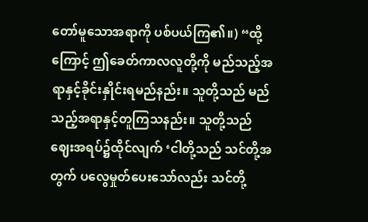တော်မူသောအရာကို ပစ်ပယ်ကြ၏။) “ထို့ကြောင့် ဤခေတ်ကာလလူတို့ကို မည်သည့်အရာနှင့်ခိုင်းနှိုင်းရမည်နည်း။ သူတို့သည် မည်သည့်အရာနှင့်တူကြသနည်း။ သူတို့သည် ဈေးအရပ်၌ထိုင်လျက် ‘ငါတို့သည် သင်တို့အတွက် ပလွေမှုတ်ပေးသော်လည်း သင်တို့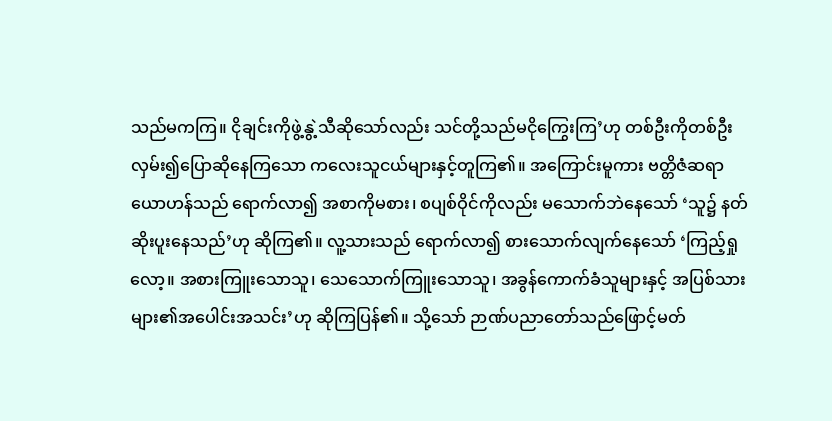သည်မကကြ။ ငိုချင်းကိုဖွဲ့နွဲ့သီဆိုသော်လည်း သင်တို့သည်မငိုကြွေးကြ’ဟု တစ်ဦးကိုတစ်ဦးလှမ်း၍ပြောဆိုနေကြသော ကလေးသူငယ်များနှင့်တူကြ၏။ အကြောင်းမူကား ဗတ္တိဇံဆရာယောဟန်သည် ရောက်လာ၍ အစာကိုမစား၊ စပျစ်ဝိုင်ကိုလည်း မသောက်ဘဲနေသော် ‘သူ၌ နတ်ဆိုးပူးနေသည်’ဟု ဆိုကြ၏။ လူ့သားသည် ရောက်လာ၍ စားသောက်လျက်နေသော် ‘ကြည့်ရှုလော့။ အစားကြူးသောသူ၊ သေသောက်ကြူးသောသူ၊ အခွန်ကောက်ခံသူများနှင့် အပြစ်သားများ၏အပေါင်းအသင်း’ဟု ဆိုကြပြန်၏။ သို့သော် ဉာဏ်ပညာတော်သည်ဖြောင့်မတ်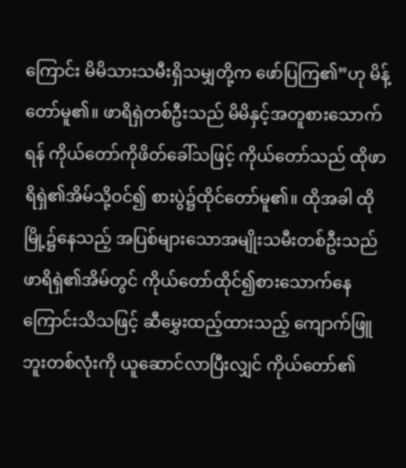ကြောင်း မိမိသားသမီးရှိသမျှတို့က ဖော်ပြကြ၏”ဟု မိန့်တော်မူ၏။ ဖာရိရှဲတစ်ဦးသည် မိမိနှင့်အတူစားသောက်ရန် ကိုယ်တော်ကိုဖိတ်ခေါ်သဖြင့် ကိုယ်တော်သည် ထိုဖာရိရှဲ၏အိမ်သို့ဝင်၍ စားပွဲ၌ထိုင်တော်မူ၏။ ထိုအခါ ထိုမြို့၌နေသည့် အပြစ်များသောအမျိုးသမီးတစ်ဦးသည် ဖာရိရှဲ၏အိမ်တွင် ကိုယ်တော်ထိုင်၍စားသောက်နေကြောင်းသိသဖြင့် ဆီမွှေးထည့်ထားသည့် ကျောက်ဖြူဘူးတစ်လုံးကို ယူဆောင်လာပြီးလျှင် ကိုယ်တော်၏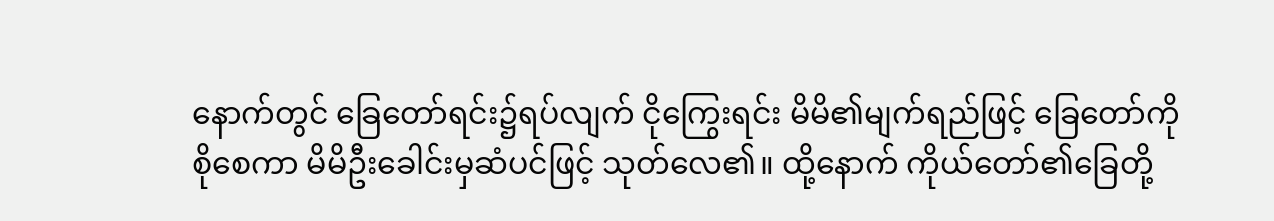နောက်တွင် ခြေတော်ရင်း၌ရပ်လျက် ငိုကြွေးရင်း မိမိ၏မျက်ရည်ဖြင့် ခြေတော်ကိုစိုစေကာ မိမိဦးခေါင်းမှဆံပင်ဖြင့် သုတ်လေ၏။ ထို့နောက် ကိုယ်တော်၏ခြေတို့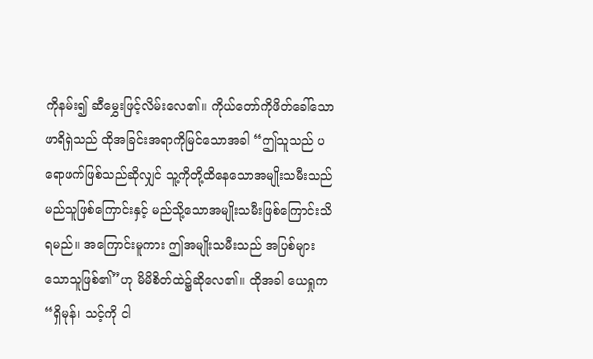ကိုနမ်း၍ ဆီမွှေးဖြင့်လိမ်းလေ၏။ ကိုယ်တော်ကိုဖိတ်ခေါ်သောဖာရိရှဲသည် ထိုအခြင်းအရာကိုမြင်သောအခါ “ဤသူသည် ပရောဖက်ဖြစ်သည်ဆိုလျှင် သူ့ကိုတို့ထိနေသောအမျိုးသမီးသည် မည်သူဖြစ်ကြောင်းနှင့် မည်သို့သောအမျိုးသမီးဖြစ်ကြောင်းသိရမည်။ အကြောင်းမူကား ဤအမျိုးသမီးသည် အပြစ်များသောသူဖြစ်၏”ဟု မိမိစိတ်ထဲ၌ဆိုလေ၏။ ထိုအခါ ယေရှုက“ရှိမုန်၊ သင့်ကို ငါ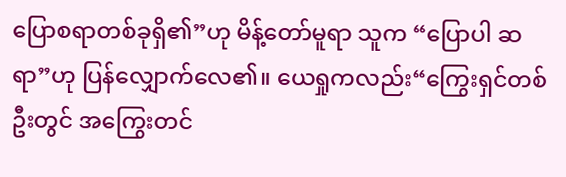ပြောစရာတစ်ခုရှိ၏”ဟု မိန့်တော်မူရာ သူက “ပြောပါ ဆရာ”ဟု ပြန်လျှောက်လေ၏။ ယေရှုကလည်း“ကြွေးရှင်တစ်ဦးတွင် အကြွေးတင်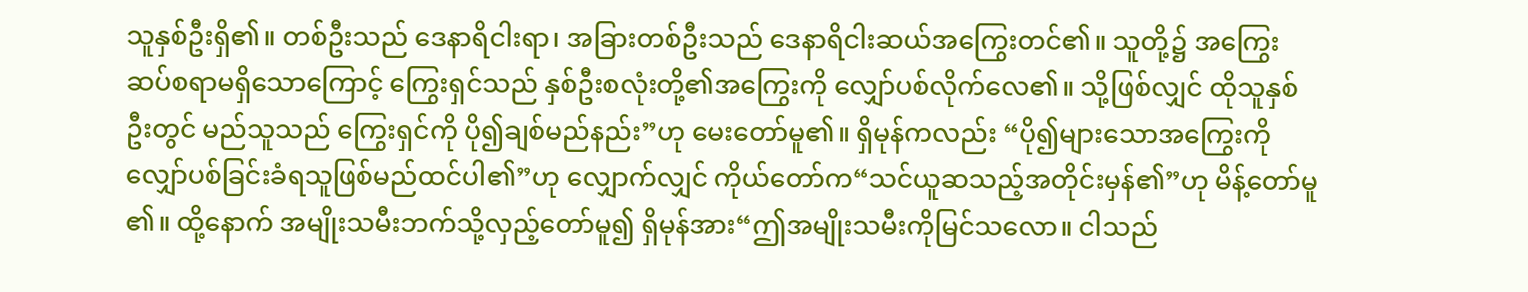သူနှစ်ဦးရှိ၏။ တစ်ဦးသည် ဒေနာရိငါးရာ၊ အခြားတစ်ဦးသည် ဒေနာရိငါးဆယ်အကြွေးတင်၏။ သူတို့၌ အကြွေးဆပ်စရာမရှိသောကြောင့် ကြွေးရှင်သည် နှစ်ဦးစလုံးတို့၏အကြွေးကို လျှော်ပစ်လိုက်လေ၏။ သို့ဖြစ်လျှင် ထိုသူနှစ်ဦးတွင် မည်သူသည် ကြွေးရှင်ကို ပို၍ချစ်မည်နည်း”ဟု မေးတော်မူ၏။ ရှိမုန်ကလည်း “ပို၍များသောအကြွေးကို လျှော်ပစ်ခြင်းခံရသူဖြစ်မည်ထင်ပါ၏”ဟု လျှောက်လျှင် ကိုယ်တော်က“သင်ယူဆသည့်အတိုင်းမှန်၏”ဟု မိန့်တော်မူ၏။ ထို့နောက် အမျိုးသမီးဘက်သို့လှည့်တော်မူ၍ ရှိမုန်အား“ဤအမျိုးသမီးကိုမြင်သလော။ ငါသည်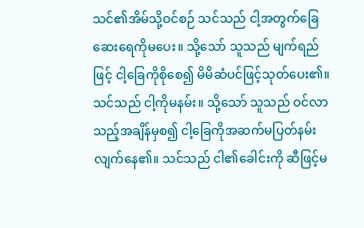သင်၏အိမ်သို့ဝင်စဉ် သင်သည် ငါ့အတွက်ခြေဆေးရေကိုမပေး။ သို့သော် သူသည် မျက်ရည်ဖြင့် ငါ့ခြေကိုစိုစေ၍ မိမိဆံပင်ဖြင့်သုတ်ပေး၏။ သင်သည် ငါ့ကိုမနမ်း။ သို့သော် သူသည် ဝင်လာသည့်အချိန်မှစ၍ ငါ့ခြေကိုအဆက်မပြတ်နမ်းလျက်နေ၏။ သင်သည် ငါ၏ခေါင်းကို ဆီဖြင့်မ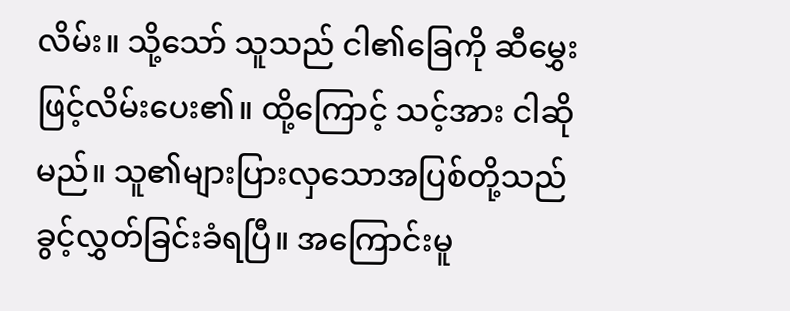လိမ်း။ သို့သော် သူသည် ငါ၏ခြေကို ဆီမွှေးဖြင့်လိမ်းပေး၏။ ထို့ကြောင့် သင့်အား ငါဆိုမည်။ သူ၏များပြားလှသောအပြစ်တို့သည် ခွင့်လွှတ်ခြင်းခံရပြီ။ အကြောင်းမူ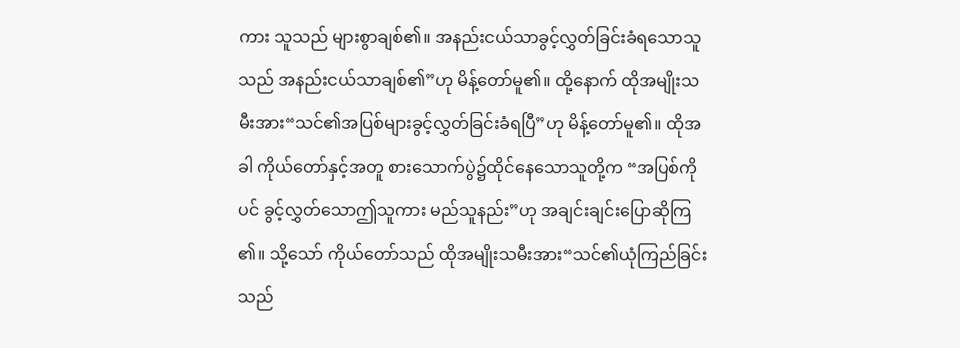ကား သူသည် များစွာချစ်၏။ အနည်းငယ်သာခွင့်လွှတ်ခြင်းခံရသောသူသည် အနည်းငယ်သာချစ်၏”ဟု မိန့်တော်မူ၏။ ထို့နောက် ထိုအမျိုးသမီးအား“သင်၏အပြစ်များခွင့်လွှတ်ခြင်းခံရပြီ”ဟု မိန့်တော်မူ၏။ ထိုအခါ ကိုယ်တော်နှင့်အတူ စားသောက်ပွဲ၌ထိုင်နေသောသူတို့က “အပြစ်ကိုပင် ခွင့်လွှတ်သောဤသူကား မည်သူနည်း”ဟု အချင်းချင်းပြောဆိုကြ၏။ သို့သော် ကိုယ်တော်သည် ထိုအမျိုးသမီးအား“သင်၏ယုံကြည်ခြင်းသည်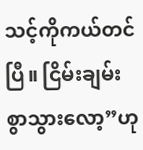သင့်ကိုကယ်တင်ပြီ။ ငြိမ်းချမ်းစွာသွားလော့”ဟု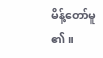မိန့်တော်မူ၏။